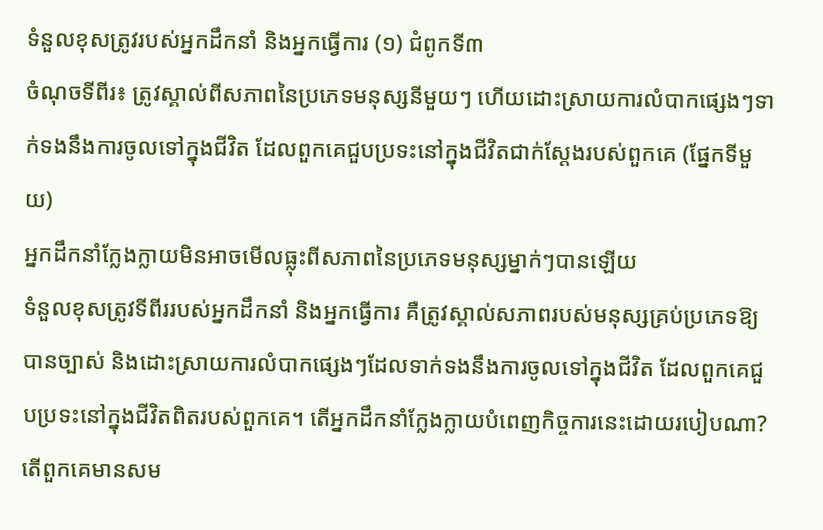ទំនួលខុសត្រូវរបស់អ្នកដឹកនាំ និងអ្នកធ្វើការ (១) ជំពូកទី៣
ចំណុចទីពីរ៖ ត្រូវស្គាល់ពីសភាពនៃប្រភេទមនុស្សនីមួយៗ ហើយដោះស្រាយការលំបាកផ្សេងៗទាក់ទងនឹងការចូលទៅក្នុងជីវិត ដែលពួកគេជួបប្រទះនៅក្នុងជីវិតជាក់ស្ដែងរបស់ពួកគេ (ផ្នែកទីមួយ)
អ្នកដឹកនាំក្លែងក្លាយមិនអាចមើលធ្លុះពីសភាពនៃប្រភេទមនុស្សម្នាក់ៗបានឡើយ
ទំនួលខុសត្រូវទីពីររបស់អ្នកដឹកនាំ និងអ្នកធ្វើការ គឺត្រូវស្គាល់សភាពរបស់មនុស្សគ្រប់ប្រភេទឱ្យបានច្បាស់ និងដោះស្រាយការលំបាកផ្សេងៗដែលទាក់ទងនឹងការចូលទៅក្នុងជីវិត ដែលពួកគេជួបប្រទះនៅក្នុងជីវិតពិតរបស់ពួកគេ។ តើអ្នកដឹកនាំក្លែងក្លាយបំពេញកិច្ចការនេះដោយរបៀបណា? តើពួកគេមានសម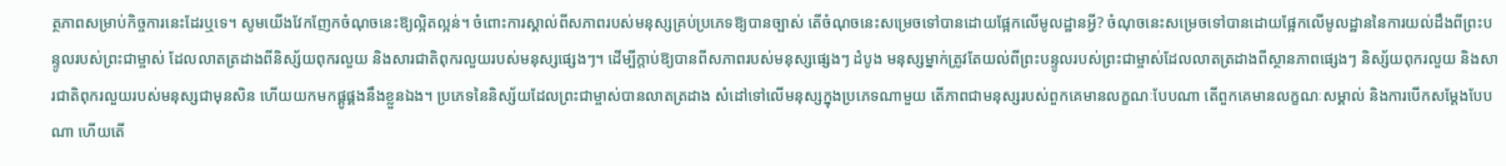ត្ថភាពសម្រាប់កិច្ចការនេះដែរឬទេ។ សូមយើងវែកញែកចំណុចនេះឱ្យល្អិតល្អន់។ ចំពោះការស្គាល់ពីសភាពរបស់មនុស្សគ្រប់ប្រភេទឱ្យបានច្បាស់ តើចំណុចនេះសម្រេចទៅបានដោយផ្អែកលើមូលដ្ឋានអ្វី? ចំណុចនេះសម្រេចទៅបានដោយផ្អែកលើមូលដ្ឋាននៃការយល់ដឹងពីព្រះបន្ទូលរបស់ព្រះជាម្ចាស់ ដែលលាតត្រដាងពីនិស្ស័យពុករលួយ និងសារជាតិពុករលួយរបស់មនុស្សផ្សេងៗ។ ដើម្បីក្ដាប់ឱ្យបានពីសភាពរបស់មនុស្សផ្សេងៗ ដំបូង មនុស្សម្នាក់ត្រូវតែយល់ពីព្រះបន្ទូលរបស់ព្រះជាម្ចាស់ដែលលាតត្រដាងពីស្ថានភាពផ្សេងៗ និស្ស័យពុករលួយ និងសារជាតិពុករលួយរបស់មនុស្សជាមុនសិន ហើយយកមកផ្គូផ្គងនឹងខ្លួនឯង។ ប្រភេទនៃនិស្ស័យដែលព្រះជាម្ចាស់បានលាតត្រដាង សំដៅទៅលើមនុស្សក្នុងប្រភេទណាមួយ តើភាពជាមនុស្សរបស់ពួកគេមានលក្ខណៈបែបណា តើពួកគេមានលក្ខណៈសម្គាល់ និងការបើកសម្ដែងបែបណា ហើយតើ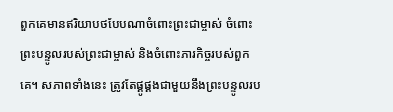ពួកគេមានឥរិយាបថបែបណាចំពោះព្រះជាម្ចាស់ ចំពោះព្រះបន្ទូលរបស់ព្រះជាម្ចាស់ និងចំពោះភារកិច្ចរបស់ពួកគេ។ សភាពទាំងនេះ ត្រូវតែផ្គូផ្គងជាមួយនឹងព្រះបន្ទូលរប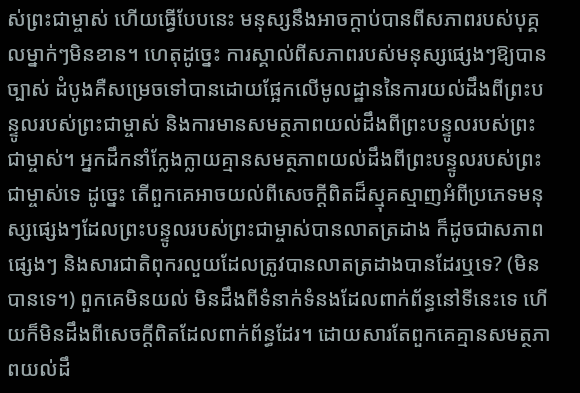ស់ព្រះជាម្ចាស់ ហើយធ្វើបែបនេះ មនុស្សនឹងអាចក្ដាប់បានពីសភាពរបស់បុគ្គលម្នាក់ៗមិនខាន។ ហេតុដូច្នេះ ការស្គាល់ពីសភាពរបស់មនុស្សផ្សេងៗឱ្យបានច្បាស់ ដំបូងគឺសម្រេចទៅបានដោយផ្អែកលើមូលដ្ឋាននៃការយល់ដឹងពីព្រះបន្ទូលរបស់ព្រះជាម្ចាស់ និងការមានសមត្ថភាពយល់ដឹងពីព្រះបន្ទូលរបស់ព្រះជាម្ចាស់។ អ្នកដឹកនាំក្លែងក្លាយគ្មានសមត្ថភាពយល់ដឹងពីព្រះបន្ទូលរបស់ព្រះជាម្ចាស់ទេ ដូច្នេះ តើពួកគេអាចយល់ពីសេចក្ដីពិតដ៏ស្មុគស្មាញអំពីប្រភេទមនុស្សផ្សេងៗដែលព្រះបន្ទូលរបស់ព្រះជាម្ចាស់បានលាតត្រដាង ក៏ដូចជាសភាពផ្សេងៗ និងសារជាតិពុករលួយដែលត្រូវបានលាតត្រដាងបានដែរឬទេ? (មិនបានទេ។) ពួកគេមិនយល់ មិនដឹងពីទំនាក់ទំនងដែលពាក់ព័ន្ធនៅទីនេះទេ ហើយក៏មិនដឹងពីសេចក្ដីពិតដែលពាក់ព័ន្ធដែរ។ ដោយសារតែពួកគេគ្មានសមត្ថភាពយល់ដឹ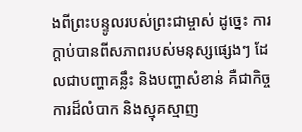ងពីព្រះបន្ទូលរបស់ព្រះជាម្ចាស់ ដូច្នេះ ការក្ដាប់បានពីសភាពរបស់មនុស្សផ្សេងៗ ដែលជាបញ្ហាគន្លឹះ និងបញ្ហាសំខាន់ គឺជាកិច្ចការដ៏លំបាក និងស្មុគស្មាញ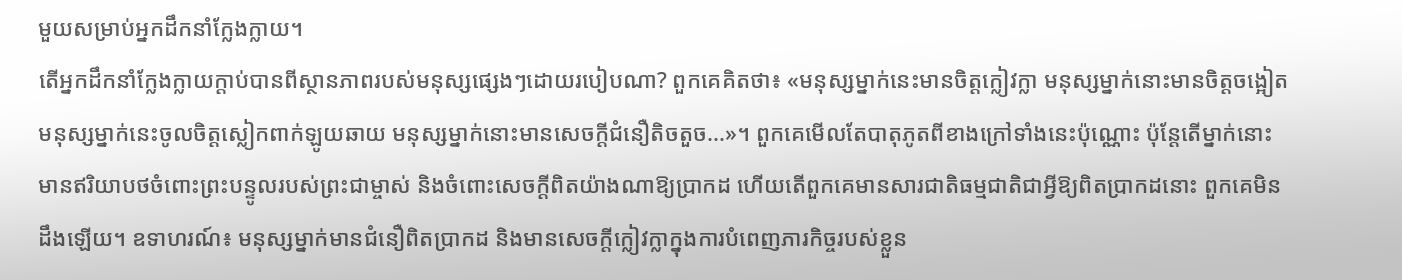មួយសម្រាប់អ្នកដឹកនាំក្លែងក្លាយ។
តើអ្នកដឹកនាំក្លែងក្លាយក្ដាប់បានពីស្ថានភាពរបស់មនុស្សផ្សេងៗដោយរបៀបណា? ពួកគេគិតថា៖ «មនុស្សម្នាក់នេះមានចិត្តក្លៀវក្លា មនុស្សម្នាក់នោះមានចិត្តចង្អៀត មនុស្សម្នាក់នេះចូលចិត្តស្លៀកពាក់ឡូយឆាយ មនុស្សម្នាក់នោះមានសេចក្ដីជំនឿតិចតួច...»។ ពួកគេមើលតែបាតុភូតពីខាងក្រៅទាំងនេះប៉ុណ្ណោះ ប៉ុន្តែតើម្នាក់នោះមានឥរិយាបថចំពោះព្រះបន្ទូលរបស់ព្រះជាម្ចាស់ និងចំពោះសេចក្ដីពិតយ៉ាងណាឱ្យប្រាកដ ហើយតើពួកគេមានសារជាតិធម្មជាតិជាអ្វីឱ្យពិតប្រាកដនោះ ពួកគេមិនដឹងឡើយ។ ឧទាហរណ៍៖ មនុស្សម្នាក់មានជំនឿពិតប្រាកដ និងមានសេចក្ដីក្លៀវក្លាក្នុងការបំពេញភារកិច្ចរបស់ខ្លួន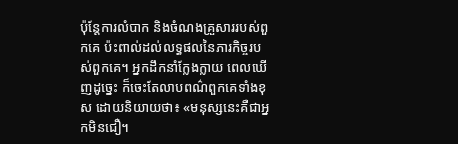ប៉ុន្តែការលំបាក និងចំណងគ្រួសាររបស់ពួកគេ ប៉ះពាល់ដល់លទ្ធផលនៃភារកិច្ចរបស់ពួកគេ។ អ្នកដឹកនាំក្លែងក្លាយ ពេលឃើញដូច្នេះ ក៏ចេះតែលាបពណ៌ពួកគេទាំងខុស ដោយនិយាយថា៖ «មនុស្សនេះគឺជាអ្នកមិនជឿ។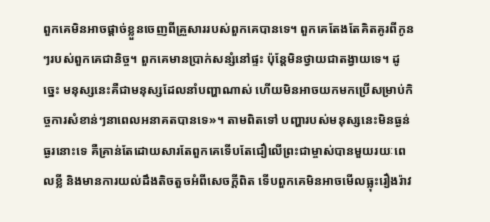ពួកគេមិនអាចផ្ដាច់ខ្លួនចេញពីគ្រួសាររបស់ពួកគេបានទេ។ ពួកគេតែងតែគិតគូរពីកូនៗរបស់ពួកគេជានិច្ច។ ពួកគេមានប្រាក់សន្សំនៅផ្ទះ ប៉ុន្តែមិនថ្វាយជាតង្វាយទេ។ ដូច្នេះ មនុស្សនេះគឺជាមនុស្សដែលនាំបញ្ហាណាស់ ហើយមិនអាចយកមកប្រើសម្រាប់កិច្ចការសំខាន់ៗនាពេលអនាគតបានទេ»។ តាមពិតទៅ បញ្ហារបស់មនុស្សនេះមិនធ្ងន់ធ្ងរនោះទេ គឺគ្រាន់តែដោយសារតែពួកគេទើបតែជឿលើព្រះជាម្ចាស់បានមួយរយៈពេលខ្លី និងមានការយល់ដឹងតិចតួចអំពីសេចក្ដីពិត ទើបពួកគេមិនអាចមើលធ្លុះរឿងរ៉ាវ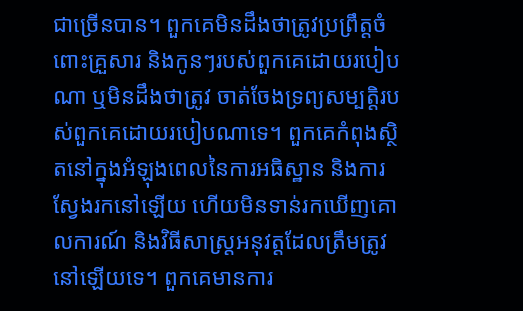ជាច្រើនបាន។ ពួកគេមិនដឹងថាត្រូវប្រព្រឹត្តចំពោះគ្រួសារ និងកូនៗរបស់ពួកគេដោយរបៀបណា ឬមិនដឹងថាត្រូវ ចាត់ចែងទ្រព្យសម្បត្តិរបស់ពួកគេដោយរបៀបណាទេ។ ពួកគេកំពុងស្ថិតនៅក្នុងអំឡុងពេលនៃការអធិស្ឋាន និងការស្វែងរកនៅឡើយ ហើយមិនទាន់រកឃើញគោលការណ៍ និងវិធីសាស្រ្តអនុវត្តដែលត្រឹមត្រូវនៅឡើយទេ។ ពួកគេមានការ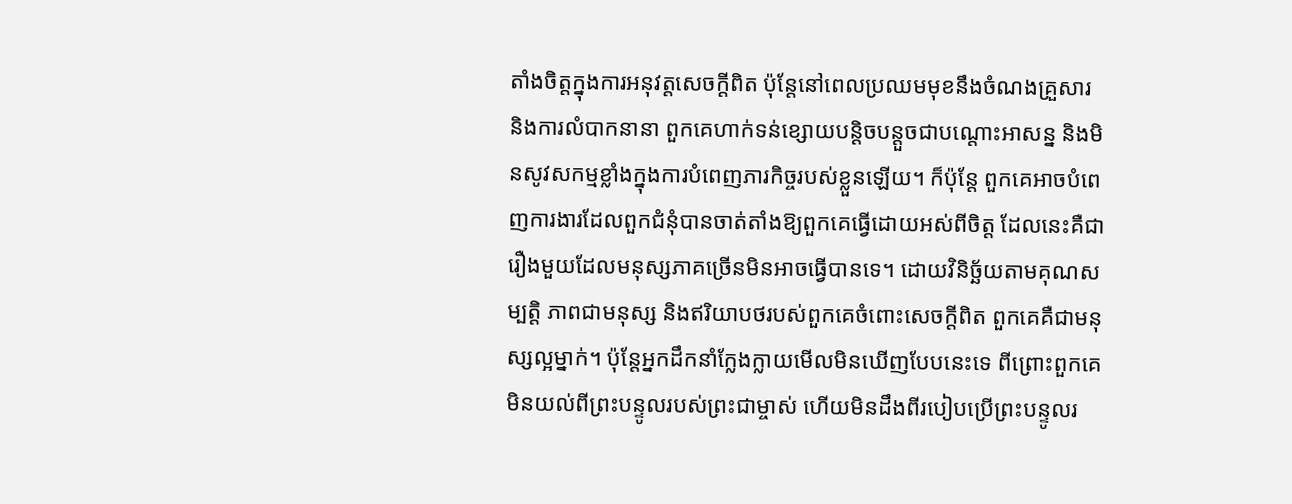តាំងចិត្តក្នុងការអនុវត្តសេចក្ដីពិត ប៉ុន្តែនៅពេលប្រឈមមុខនឹងចំណងគ្រួសារ និងការលំបាកនានា ពួកគេហាក់ទន់ខ្សោយបន្តិចបន្តួចជាបណ្ដោះអាសន្ន និងមិនសូវសកម្មខ្លាំងក្នុងការបំពេញភារកិច្ចរបស់ខ្លួនឡើយ។ ក៏ប៉ុន្តែ ពួកគេអាចបំពេញការងារដែលពួកជំនុំបានចាត់តាំងឱ្យពួកគេធ្វើដោយអស់ពីចិត្ត ដែលនេះគឺជារឿងមួយដែលមនុស្សភាគច្រើនមិនអាចធ្វើបានទេ។ ដោយវិនិច្ឆ័យតាមគុណសម្បត្តិ ភាពជាមនុស្ស និងឥរិយាបថរបស់ពួកគេចំពោះសេចក្ដីពិត ពួកគេគឺជាមនុស្សល្អម្នាក់។ ប៉ុន្តែអ្នកដឹកនាំក្លែងក្លាយមើលមិនឃើញបែបនេះទេ ពីព្រោះពួកគេមិនយល់ពីព្រះបន្ទូលរបស់ព្រះជាម្ចាស់ ហើយមិនដឹងពីរបៀបប្រើព្រះបន្ទូលរ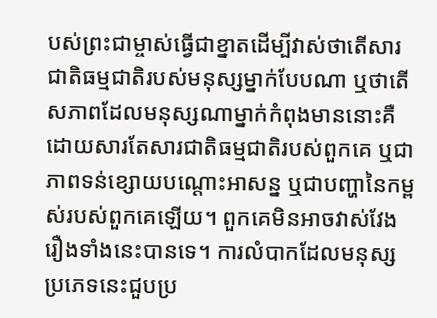បស់ព្រះជាម្ចាស់ធ្វើជាខ្នាតដើម្បីវាស់ថាតើសារជាតិធម្មជាតិរបស់មនុស្សម្នាក់បែបណា ឬថាតើសភាពដែលមនុស្សណាម្នាក់កំពុងមាននោះគឺដោយសារតែសារជាតិធម្មជាតិរបស់ពួកគេ ឬជាភាពទន់ខ្សោយបណ្ដោះអាសន្ន ឬជាបញ្ហានៃកម្ពស់របស់ពួកគេឡើយ។ ពួកគេមិនអាចវាស់វែងរឿងទាំងនេះបានទេ។ ការលំបាកដែលមនុស្សប្រភេទនេះជួបប្រ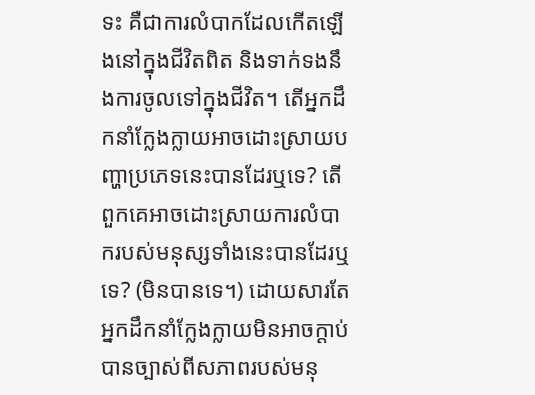ទះ គឺជាការលំបាកដែលកើតឡើងនៅក្នុងជីវិតពិត និងទាក់ទងនឹងការចូលទៅក្នុងជីវិត។ តើអ្នកដឹកនាំក្លែងក្លាយអាចដោះស្រាយបញ្ហាប្រភេទនេះបានដែរឬទេ? តើពួកគេអាចដោះស្រាយការលំបាករបស់មនុស្សទាំងនេះបានដែរឬទេ? (មិនបានទេ។) ដោយសារតែអ្នកដឹកនាំក្លែងក្លាយមិនអាចក្ដាប់បានច្បាស់ពីសភាពរបស់មនុ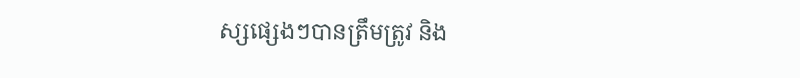ស្សផ្សេងៗបានត្រឹមត្រូវ និង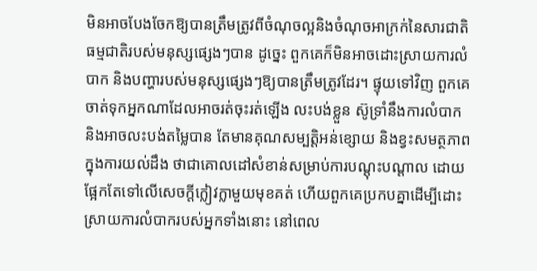មិនអាចបែងចែកឱ្យបានត្រឹមត្រូវពីចំណុចល្អនិងចំណុចអាក្រក់នៃសារជាតិធម្មជាតិរបស់មនុស្សផ្សេងៗបាន ដូច្នេះ ពួកគេក៏មិនអាចដោះស្រាយការលំបាក និងបញ្ហារបស់មនុស្សផ្សេងៗឱ្យបានត្រឹមត្រូវដែរ។ ផ្ទុយទៅវិញ ពួកគេចាត់ទុកអ្នកណាដែលអាចរត់ចុះរត់ឡើង លះបង់ខ្លួន ស៊ូទ្រាំនឹងការលំបាក និងអាចលះបង់តម្លៃបាន តែមានគុណសម្បត្តិអន់ខ្សោយ និងខ្វះសមត្ថភាពក្នុងការយល់ដឹង ថាជាគោលដៅសំខាន់សម្រាប់ការបណ្ដុះបណ្ដាល ដោយផ្អែកតែទៅលើសេចក្ដីក្លៀវក្លាមួយមុខគត់ ហើយពួកគេប្រកបគ្នាដើម្បីដោះស្រាយការលំបាករបស់អ្នកទាំងនោះ នៅពេល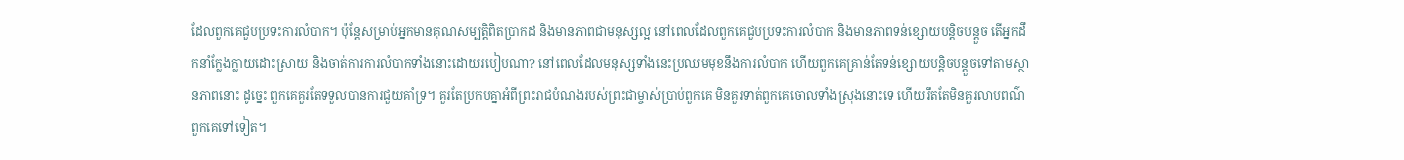ដែលពួកគេជួបប្រទះការលំបាក។ ប៉ុន្តែសម្រាប់អ្នកមានគុណសម្បត្តិពិតប្រាកដ និងមានភាពជាមនុស្សល្អ នៅពេលដែលពួកគេជួបប្រទះការលំបាក និងមានភាពទន់ខ្សោយបន្តិចបន្តួច តើអ្នកដឹកនាំក្លែងក្លាយដោះស្រាយ និងចាត់ការការលំបាកទាំងនោះដោយរបៀបណា? នៅពេលដែលមនុស្សទាំងនេះប្រឈមមុខនឹងការលំបាក ហើយពួកគេគ្រាន់តែទន់ខ្សោយបន្តិចបន្តួចទៅតាមស្ថានភាពនោះ ដូច្នេះ ពួកគេគួរតែទទួលបានការជួយគាំទ្រ។ គួរតែប្រកបគ្នាអំពីព្រះរាជបំណងរបស់ព្រះជាម្ចាស់ប្រាប់ពួកគេ មិនគួរទាត់ពួកគេចោលទាំងស្រុងនោះទេ ហើយរឹតតែមិនគួរលាបពណ៌ពួកគេទៅទៀត។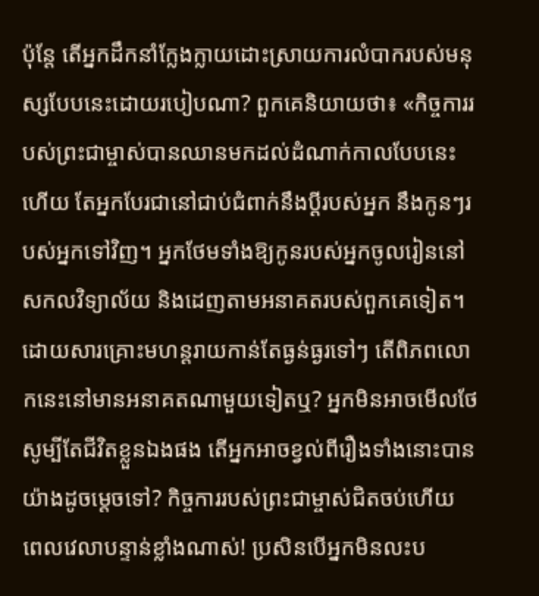ប៉ុន្តែ តើអ្នកដឹកនាំក្លែងក្លាយដោះស្រាយការលំបាករបស់មនុស្សបែបនេះដោយរបៀបណា? ពួកគេនិយាយថា៖ «កិច្ចការរបស់ព្រះជាម្ចាស់បានឈានមកដល់ដំណាក់កាលបែបនេះហើយ តែអ្នកបែរជានៅជាប់ជំពាក់នឹងប្ដីរបស់អ្នក នឹងកូនៗរបស់អ្នកទៅវិញ។ អ្នកថែមទាំងឱ្យកូនរបស់អ្នកចូលរៀននៅសកលវិទ្យាល័យ និងដេញតាមអនាគតរបស់ពួកគេទៀត។ ដោយសារគ្រោះមហន្តរាយកាន់តែធ្ងន់ធ្ងរទៅៗ តើពិភពលោកនេះនៅមានអនាគតណាមួយទៀតឬ? អ្នកមិនអាចមើលថែសូម្បីតែជីវិតខ្លួនឯងផង តើអ្នកអាចខ្វល់ពីរឿងទាំងនោះបានយ៉ាងដូចម្ដេចទៅ? កិច្ចការរបស់ព្រះជាម្ចាស់ជិតចប់ហើយ ពេលវេលាបន្ទាន់ខ្លាំងណាស់! ប្រសិនបើអ្នកមិនលះប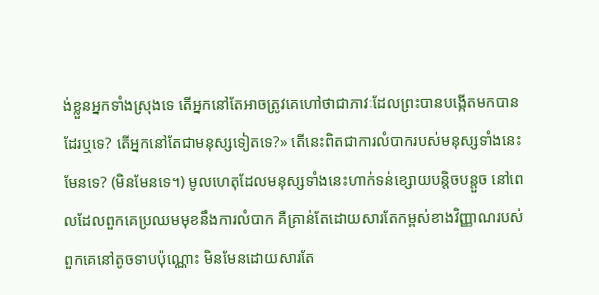ង់ខ្លួនអ្នកទាំងស្រុងទេ តើអ្នកនៅតែអាចត្រូវគេហៅថាជាភាវៈដែលព្រះបានបង្កើតមកបានដែរឬទេ? តើអ្នកនៅតែជាមនុស្សទៀតទេ?» តើនេះពិតជាការលំបាករបស់មនុស្សទាំងនេះមែនទេ? (មិនមែនទេ។) មូលហេតុដែលមនុស្សទាំងនេះហាក់ទន់ខ្សោយបន្តិចបន្តួច នៅពេលដែលពួកគេប្រឈមមុខនឹងការលំបាក គឺគ្រាន់តែដោយសារតែកម្ពស់ខាងវិញ្ញាណរបស់ពួកគេនៅតូចទាបប៉ុណ្ណោះ មិនមែនដោយសារតែ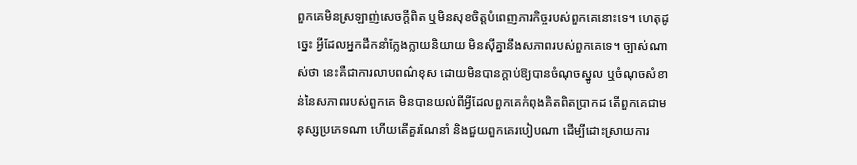ពួកគេមិនស្រឡាញ់សេចក្ដីពិត ឬមិនសុខចិត្តបំពេញភារកិច្ចរបស់ពួកគេនោះទេ។ ហេតុដូច្នេះ អ្វីដែលអ្នកដឹកនាំក្លែងក្លាយនិយាយ មិនស៊ីគ្នានឹងសភាពរបស់ពួកគេទេ។ ច្បាស់ណាស់ថា នេះគឺជាការលាបពណ៌ខុស ដោយមិនបានក្ដាប់ឱ្យបានចំណុចស្នូល ឬចំណុចសំខាន់នៃសភាពរបស់ពួកគេ មិនបានយល់ពីអ្វីដែលពួកគេកំពុងគិតពិតប្រាកដ តើពួកគេជាមនុស្សប្រភេទណា ហើយតើគួរណែនាំ និងជួយពួកគេរបៀបណា ដើម្បីដោះស្រាយការ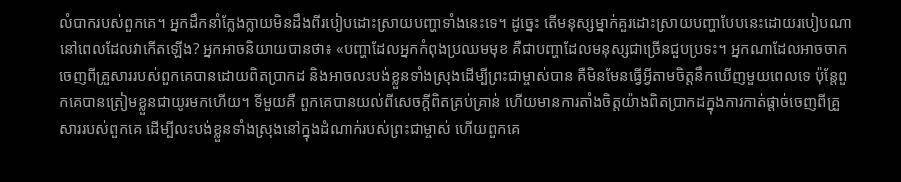លំបាករបស់ពួកគេ។ អ្នកដឹកនាំក្លែងក្លាយមិនដឹងពីរបៀបដោះស្រាយបញ្ហាទាំងនេះទេ។ ដូច្នេះ តើមនុស្សម្នាក់គួរដោះស្រាយបញ្ហាបែបនេះដោយរបៀបណា នៅពេលដែលវាកើតឡើង? អ្នកអាចនិយាយបានថា៖ «បញ្ហាដែលអ្នកកំពុងប្រឈមមុខ គឺជាបញ្ហាដែលមនុស្សជាច្រើនជួបប្រទះ។ អ្នកណាដែលអាចចាកចេញពីគ្រួសាររបស់ពួកគេបានដោយពិតប្រាកដ និងអាចលះបង់ខ្លួនទាំងស្រុងដើម្បីព្រះជាម្ចាស់បាន គឺមិនមែនធ្វើអ្វីតាមចិត្តនឹកឃើញមួយពេលទេ ប៉ុន្តែពួកគេបានត្រៀមខ្លួនជាយូរមកហើយ។ ទីមួយគឺ ពួកគេបានយល់ពីសេចក្ដីពិតគ្រប់គ្រាន់ ហើយមានការតាំងចិត្តយ៉ាងពិតប្រាកដក្នុងការកាត់ផ្ដាច់ចេញពីគ្រួសាររបស់ពួកគេ ដើម្បីលះបង់ខ្លួនទាំងស្រុងនៅក្នុងដំណាក់របស់ព្រះជាម្ចាស់ ហើយពួកគេ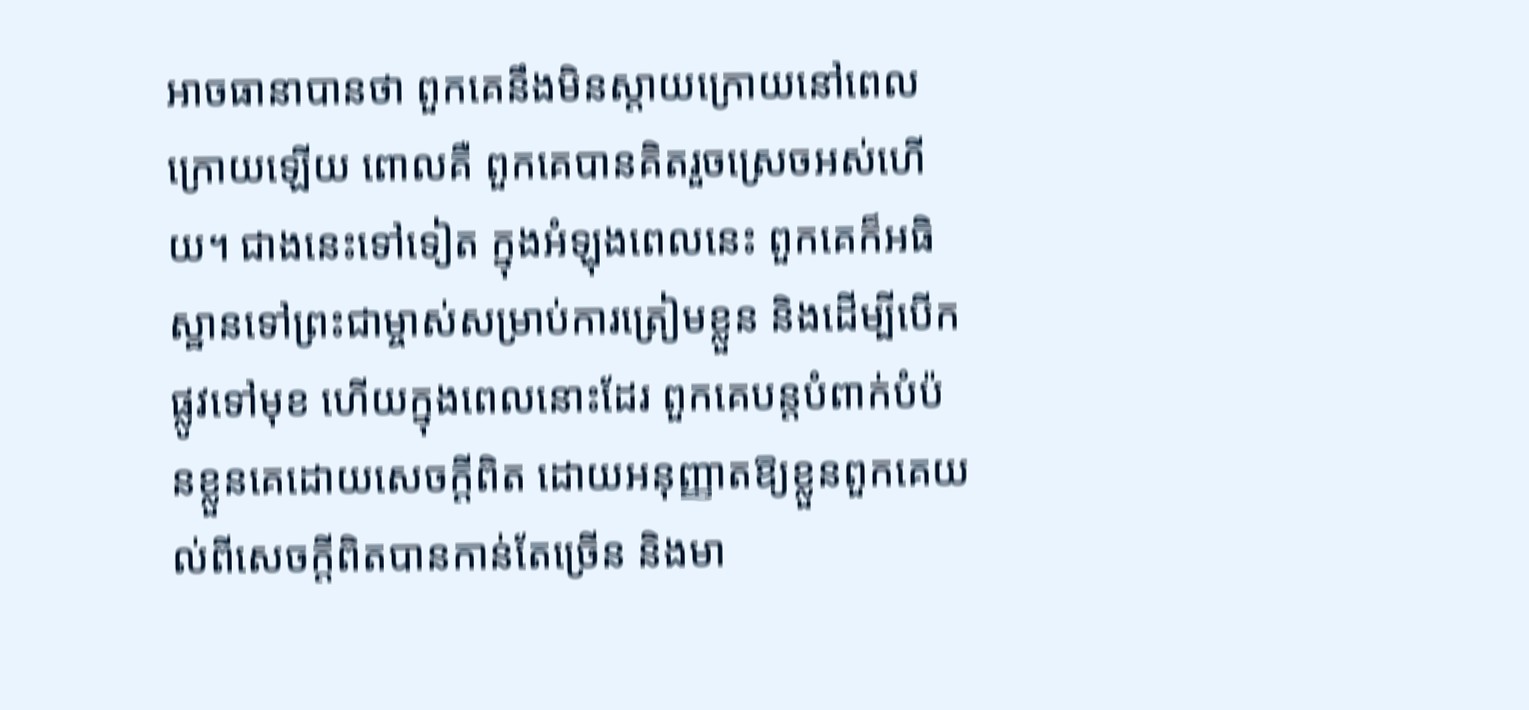អាចធានាបានថា ពួកគេនឹងមិនស្ដាយក្រោយនៅពេលក្រោយឡើយ ពោលគឺ ពួកគេបានគិតរួចស្រេចអស់ហើយ។ ជាងនេះទៅទៀត ក្នុងអំឡុងពេលនេះ ពួកគេក៏អធិស្ឋានទៅព្រះជាម្ចាស់សម្រាប់ការត្រៀមខ្លួន និងដើម្បីបើកផ្លូវទៅមុខ ហើយក្នុងពេលនោះដែរ ពួកគេបន្តបំពាក់បំប៉នខ្លួនគេដោយសេចក្ដីពិត ដោយអនុញ្ញាតឱ្យខ្លួនពួកគេយល់ពីសេចក្ដីពិតបានកាន់តែច្រើន និងមា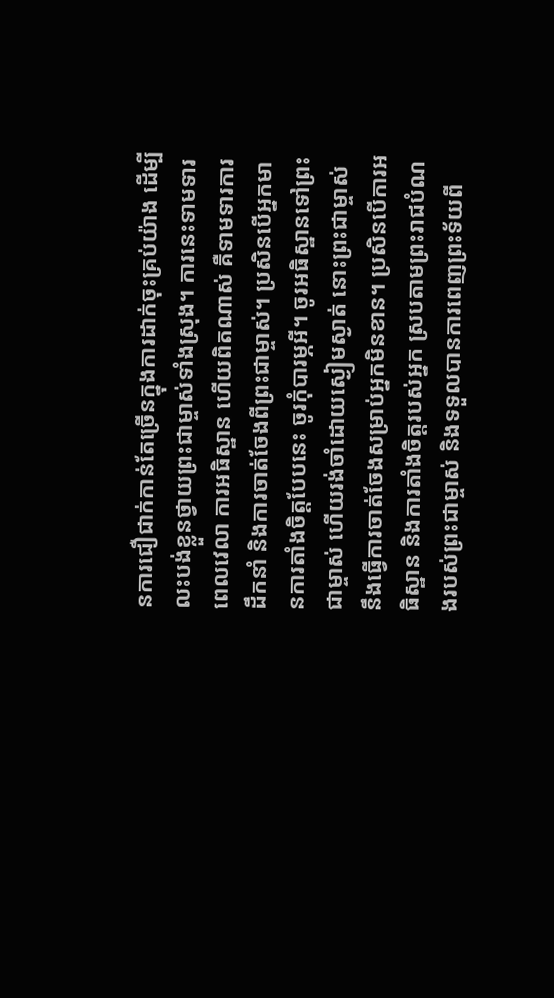នការជឿជាក់កាន់តែច្រើនក្នុងការដាក់ចុះគ្រប់យ៉ាង ដើម្បីលះបង់ខ្លួនថ្វាយព្រះជាម្ចាស់ទាំងស្រុង។ ការនេះទាមទារពេលវេលា ការអធិស្ឋាន ហើយពិតណាស់ គឺទាមទារការដឹកនាំ និងការចាត់ចែងពីព្រះជាម្ចាស់។ ប្រសិនបើអ្នកមានការតាំងចិត្តបែបនេះ ចូរកុំបារម្ភអី។ ចូរអធិស្ឋានទៅព្រះជាម្ចាស់ ហើយរង់ចាំដោយស្ងៀមស្ងាត់ នោះព្រះជាម្ចាស់នឹងធ្វើការចាត់ចែងសម្រាប់អ្នកមិនខាន។ ប្រសិនបើការអធិស្ឋាន និងការតាំងចិត្តរបស់អ្នក ស្របតាមព្រះរាជបំណងរបស់ព្រះជាម្ចាស់ និងទទួលបានការពេញព្រះទ័យពី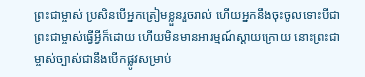ព្រះជាម្ចាស់ ប្រសិនបើអ្នកត្រៀមខ្លួនរួចរាល់ ហើយអ្នកនឹងចុះចូលទោះបីជាព្រះជាម្ចាស់ធ្វើអ្វីក៏ដោយ ហើយមិនមានអារម្មណ៍ស្ដាយក្រោយ នោះព្រះជាម្ចាស់ច្បាស់ជានឹងបើកផ្លូវសម្រាប់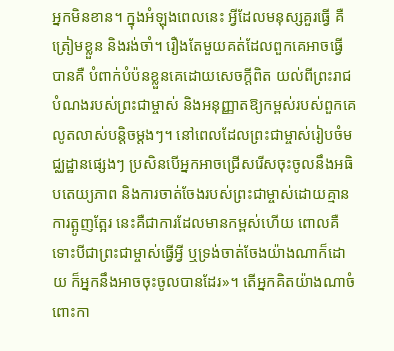អ្នកមិនខាន។ ក្នុងអំឡុងពេលនេះ អ្វីដែលមនុស្សគួរធ្វើ គឺត្រៀមខ្លួន និងរង់ចាំ។ រឿងតែមួយគត់ដែលពួកគេអាចធ្វើបានគឺ បំពាក់បំប៉នខ្លួនគេដោយសេចក្ដីពិត យល់ពីព្រះរាជបំណងរបស់ព្រះជាម្ចាស់ និងអនុញ្ញាតឱ្យកម្ពស់របស់ពួកគេលូតលាស់បន្តិចម្ដងៗ។ នៅពេលដែលព្រះជាម្ចាស់រៀបចំមជ្ឈដ្ឋានផ្សេងៗ ប្រសិនបើអ្នកអាចជ្រើសរើសចុះចូលនឹងអធិបតេយ្យភាព និងការចាត់ចែងរបស់ព្រះជាម្ចាស់ដោយគ្មានការត្អូញត្អែរ នេះគឺជាការដែលមានកម្ពស់ហើយ ពោលគឺទោះបីជាព្រះជាម្ចាស់ធ្វើអ្វី ឬទ្រង់ចាត់ចែងយ៉ាងណាក៏ដោយ ក៏អ្នកនឹងអាចចុះចូលបានដែរ»។ តើអ្នកគិតយ៉ាងណាចំពោះកា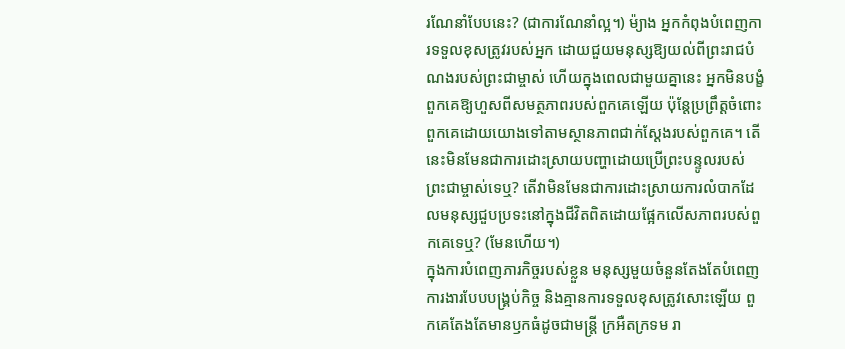រណែនាំបែបនេះ? (ជាការណែនាំល្អ។) ម៉្យាង អ្នកកំពុងបំពេញការទទួលខុសត្រូវរបស់អ្នក ដោយជួយមនុស្សឱ្យយល់ពីព្រះរាជបំណងរបស់ព្រះជាម្ចាស់ ហើយក្នុងពេលជាមួយគ្នានេះ អ្នកមិនបង្ខំពួកគេឱ្យហួសពីសមត្ថភាពរបស់ពួកគេឡើយ ប៉ុន្តែប្រព្រឹត្តចំពោះពួកគេដោយយោងទៅតាមស្ថានភាពជាក់ស្ដែងរបស់ពួកគេ។ តើនេះមិនមែនជាការដោះស្រាយបញ្ហាដោយប្រើព្រះបន្ទូលរបស់ព្រះជាម្ចាស់ទេឬ? តើវាមិនមែនជាការដោះស្រាយការលំបាកដែលមនុស្សជួបប្រទះនៅក្នុងជីវិតពិតដោយផ្អែកលើសភាពរបស់ពួកគេទេឬ? (មែនហើយ។)
ក្នុងការបំពេញភារកិច្ចរបស់ខ្លួន មនុស្សមួយចំនួនតែងតែបំពេញការងារបែបបង្គ្រប់កិច្ច និងគ្មានការទទួលខុសត្រូវសោះឡើយ ពួកគេតែងតែមានឫកធំដូចជាមន្ត្រី ក្រអឺតក្រទម រា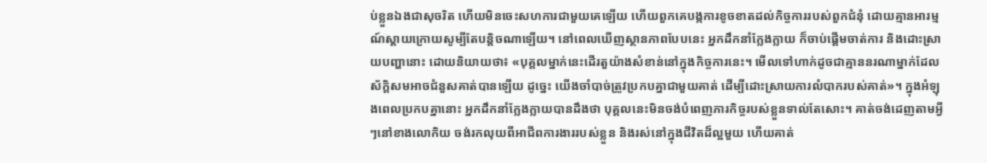ប់ខ្លួនឯងជាសុចរិត ហើយមិនចេះសហការជាមួយគេឡើយ ហើយពួកគេបង្កការខូចខាតដល់កិច្ចការរបស់ពួកជំនុំ ដោយគ្មានអារម្មណ៍ស្ដាយក្រោយសូម្បីតែបន្តិចណាឡើយ។ នៅពេលឃើញស្ថានភាពបែបនេះ អ្នកដឹកនាំក្លែងក្លាយ ក៏ចាប់ផ្ដើមចាត់ការ និងដោះស្រាយបញ្ហានោះ ដោយនិយាយថា៖ «បុគ្គលម្នាក់នេះដើរតួយ៉ាងសំខាន់នៅក្នុងកិច្ចការនេះ។ មើលទៅហាក់ដូចជាគ្មាននរណាម្នាក់ដែលស័ក្តិសមអាចជំនួសគាត់បានឡើយ ដូច្នេះ យើងចាំបាច់ត្រូវប្រកបគ្នាជាមួយគាត់ ដើម្បីដោះស្រាយការលំបាករបស់គាត់»។ ក្នុងអំឡុងពេលប្រកបគ្នានោះ អ្នកដឹកនាំក្លែងក្លាយបានដឹងថា បុគ្គលនេះមិនចង់បំពេញភារកិច្ចរបស់ខ្លួនទាល់តែសោះ។ គាត់ចង់ដេញតាមអ្វីៗនៅខាងលោកិយ ចង់រកលុយពីអាជីពការងាររបស់ខ្លួន និងរស់នៅក្នុងជីវិតដ៏ល្អមួយ ហើយគាត់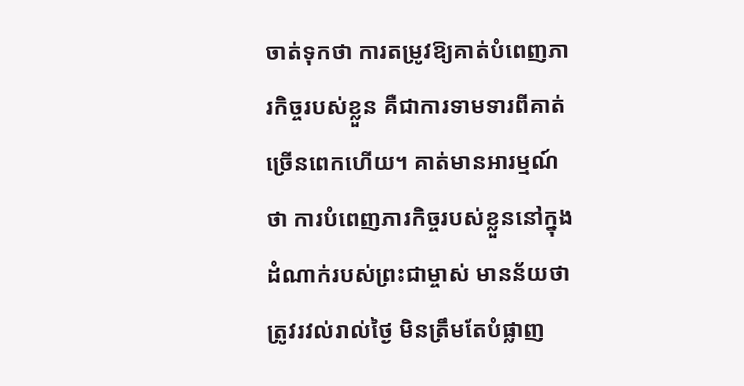ចាត់ទុកថា ការតម្រូវឱ្យគាត់បំពេញភារកិច្ចរបស់ខ្លួន គឺជាការទាមទារពីគាត់ច្រើនពេកហើយ។ គាត់មានអារម្មណ៍ថា ការបំពេញភារកិច្ចរបស់ខ្លួននៅក្នុងដំណាក់របស់ព្រះជាម្ចាស់ មានន័យថាត្រូវរវល់រាល់ថ្ងៃ មិនត្រឹមតែបំផ្លាញ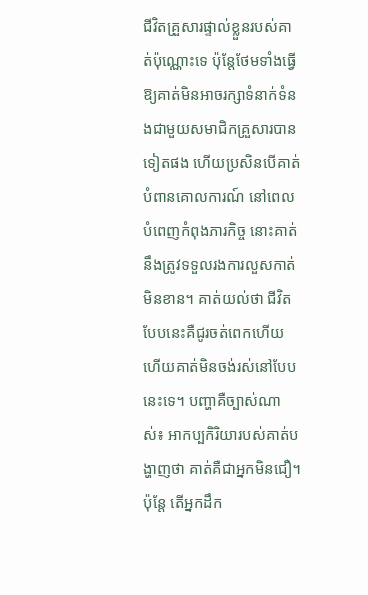ជីវិតគ្រួសារផ្ទាល់ខ្លួនរបស់គាត់ប៉ុណ្ណោះទេ ប៉ុន្តែថែមទាំងធ្វើឱ្យគាត់មិនអាចរក្សាទំនាក់ទំនងជាមួយសមាជិកគ្រួសារបានទៀតផង ហើយប្រសិនបើគាត់បំពានគោលការណ៍ នៅពេលបំពេញកំពុងភារកិច្ច នោះគាត់នឹងត្រូវទទួលរងការលួសកាត់មិនខាន។ គាត់យល់ថា ជីវិតបែបនេះគឺជូរចត់ពេកហើយ ហើយគាត់មិនចង់រស់នៅបែបនេះទេ។ បញ្ហាគឺច្បាស់ណាស់៖ អាកប្បកិរិយារបស់គាត់បង្ហាញថា គាត់គឺជាអ្នកមិនជឿ។ ប៉ុន្តែ តើអ្នកដឹក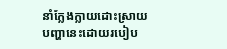នាំក្លែងក្លាយដោះស្រាយបញ្ហានេះដោយរបៀប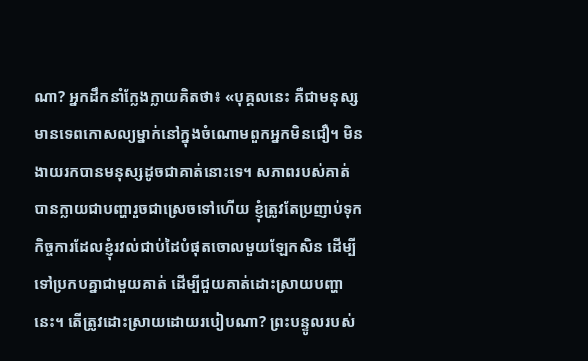ណា? អ្នកដឹកនាំក្លែងក្លាយគិតថា៖ «បុគ្គលនេះ គឺជាមនុស្សមានទេពកោសល្យម្នាក់នៅក្នុងចំណោមពួកអ្នកមិនជឿ។ មិនងាយរកបានមនុស្សដូចជាគាត់នោះទេ។ សភាពរបស់គាត់បានក្លាយជាបញ្ហារួចជាស្រេចទៅហើយ ខ្ញុំត្រូវតែប្រញាប់ទុកកិច្ចការដែលខ្ញុំរវល់ជាប់ដៃបំផុតចោលមួយឡែកសិន ដើម្បីទៅប្រកបគ្នាជាមួយគាត់ ដើម្បីជួយគាត់ដោះស្រាយបញ្ហានេះ។ តើត្រូវដោះស្រាយដោយរបៀបណា? ព្រះបន្ទូលរបស់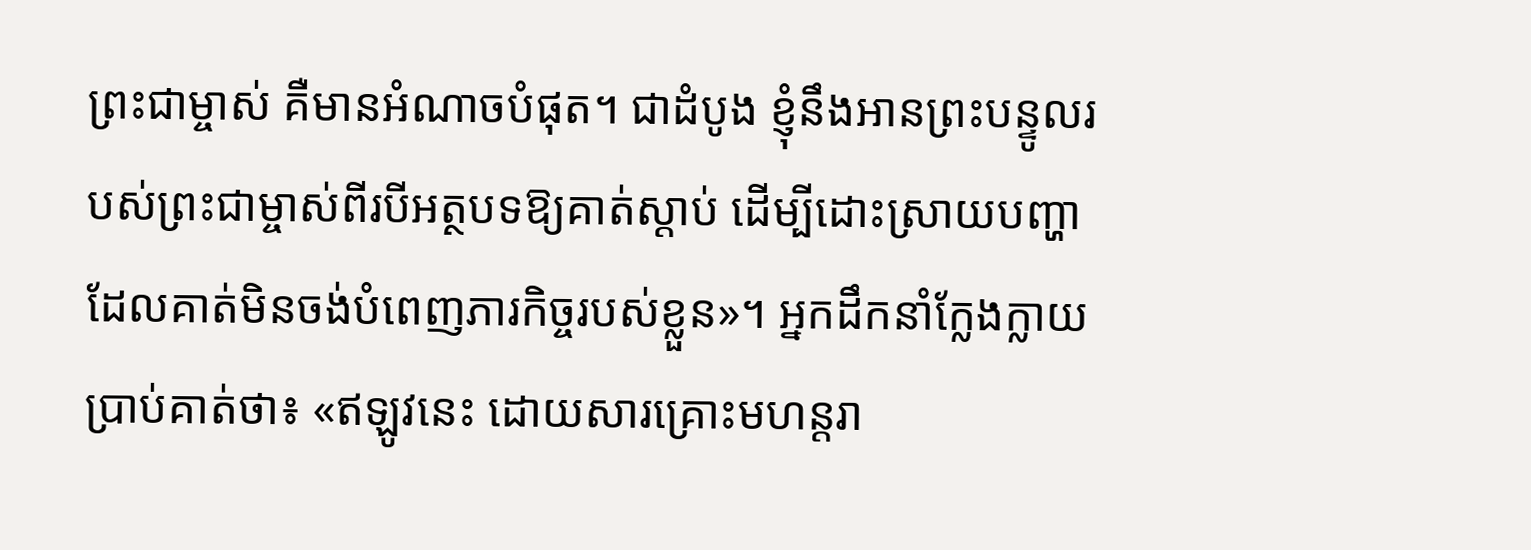ព្រះជាម្ចាស់ គឺមានអំណាចបំផុត។ ជាដំបូង ខ្ញុំនឹងអានព្រះបន្ទូលរបស់ព្រះជាម្ចាស់ពីរបីអត្ថបទឱ្យគាត់ស្ដាប់ ដើម្បីដោះស្រាយបញ្ហាដែលគាត់មិនចង់បំពេញភារកិច្ចរបស់ខ្លួន»។ អ្នកដឹកនាំក្លែងក្លាយប្រាប់គាត់ថា៖ «ឥឡូវនេះ ដោយសារគ្រោះមហន្តរា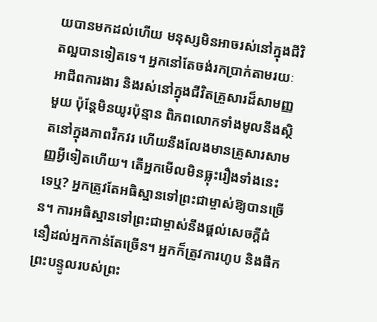យបានមកដល់ហើយ មនុស្សមិនអាចរស់នៅក្នុងជីវិតល្អបានទៀតទេ។ អ្នកនៅតែចង់រកប្រាក់តាមរយៈអាជីពការងារ និងរស់នៅក្នុងជីវិតគ្រួសារដ៏សាមញ្ញមួយ ប៉ុន្តែមិនយូរប៉ុន្មាន ពិភពលោកទាំងមូលនឹងស្ថិតនៅក្នុងភាពវឹកវរ ហើយនឹងលែងមានគ្រួសារសាមញ្ញអ្វីទៀតហើយ។ តើអ្នកមើលមិនធ្លុះរឿងទាំងនេះទេឬ? អ្នកត្រូវតែអធិស្ឋានទៅព្រះជាម្ចាស់ឱ្យបានច្រើន។ ការអធិស្ឋានទៅព្រះជាម្ចាស់នឹងផ្ដល់សេចក្ដីជំនឿដល់អ្នកកាន់តែច្រើន។ អ្នកក៏ត្រូវការហូប និងផឹកព្រះបន្ទូលរបស់ព្រះ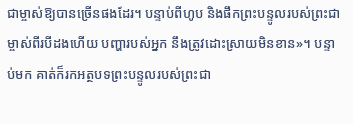ជាម្ចាស់ឱ្យបានច្រើនផងដែរ។ បន្ទាប់ពីហូប និងផឹកព្រះបន្ទូលរបស់ព្រះជាម្ចាស់ពីរបីដងហើយ បញ្ហារបស់អ្នក នឹងត្រូវដោះស្រាយមិនខាន»។ បន្ទាប់មក គាត់ក៏រកអត្ថបទព្រះបន្ទូលរបស់ព្រះជា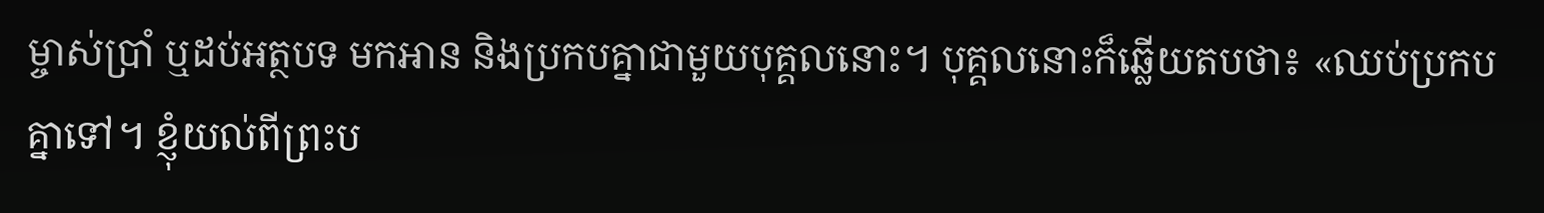ម្ចាស់ប្រាំ ឬដប់អត្ថបទ មកអាន និងប្រកបគ្នាជាមួយបុគ្គលនោះ។ បុគ្គលនោះក៏ឆ្លើយតបថា៖ «ឈប់ប្រកបគ្នាទៅ។ ខ្ញុំយល់ពីព្រះប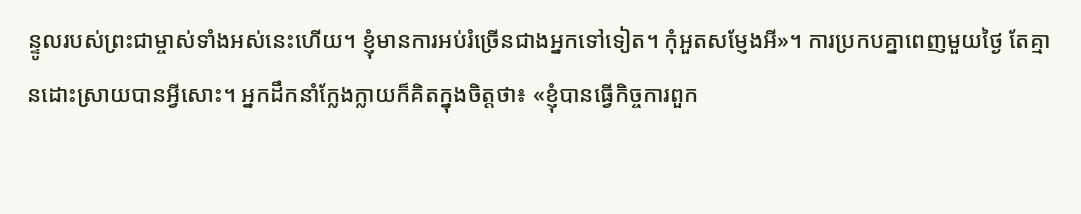ន្ទូលរបស់ព្រះជាម្ចាស់ទាំងអស់នេះហើយ។ ខ្ញុំមានការអប់រំច្រើនជាងអ្នកទៅទៀត។ កុំអួតសម្ញែងអី»។ ការប្រកបគ្នាពេញមួយថ្ងៃ តែគ្មានដោះស្រាយបានអ្វីសោះ។ អ្នកដឹកនាំក្លែងក្លាយក៏គិតក្នុងចិត្តថា៖ «ខ្ញុំបានធ្វើកិច្ចការពួក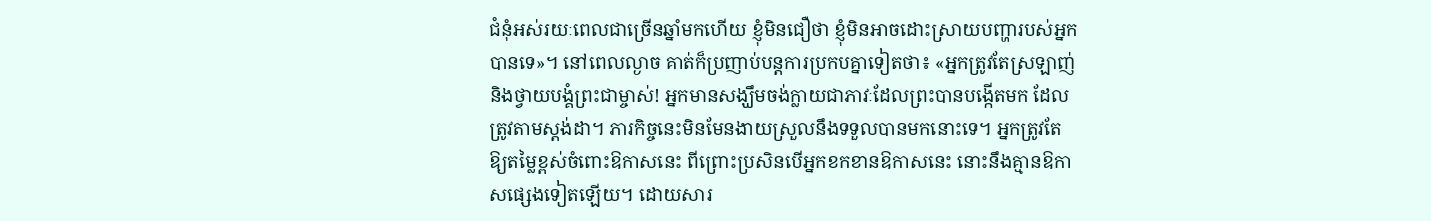ជំនុំអស់រយៈពេលជាច្រើនឆ្នាំមកហើយ ខ្ញុំមិនជឿថា ខ្ញុំមិនអាចដោះស្រាយបញ្ហារបស់អ្នកបានទេ»។ នៅពេលល្ងាច គាត់ក៏ប្រញាប់បន្តការប្រកបគ្នាទៀតថា៖ «អ្នកត្រូវតែស្រឡាញ់ និងថ្វាយបង្គំព្រះជាម្ចាស់! អ្នកមានសង្ឃឹមចង់ក្លាយជាភាវៈដែលព្រះបានបង្កើតមក ដែលត្រូវតាមស្ដង់ដា។ ភារកិច្ចនេះមិនមែនងាយស្រួលនឹងទទួលបានមកនោះទេ។ អ្នកត្រូវតែឱ្យតម្លៃខ្ពស់ចំពោះឱកាសនេះ ពីព្រោះប្រសិនបើអ្នកខកខានឱកាសនេះ នោះនឹងគ្មានឱកាសផ្សេងទៀតឡើយ។ ដោយសារ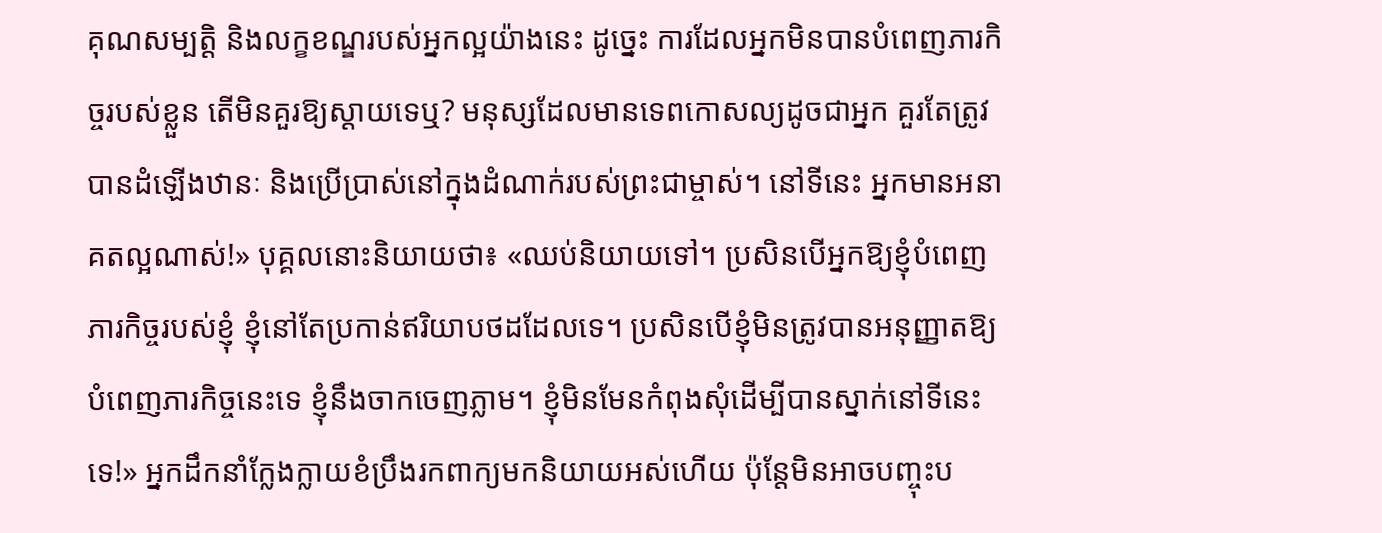គុណសម្បត្តិ និងលក្ខខណ្ឌរបស់អ្នកល្អយ៉ាងនេះ ដូច្នេះ ការដែលអ្នកមិនបានបំពេញភារកិច្ចរបស់ខ្លួន តើមិនគួរឱ្យស្ដាយទេឬ? មនុស្សដែលមានទេពកោសល្យដូចជាអ្នក គួរតែត្រូវបានដំឡើងឋានៈ និងប្រើប្រាស់នៅក្នុងដំណាក់របស់ព្រះជាម្ចាស់។ នៅទីនេះ អ្នកមានអនាគតល្អណាស់!» បុគ្គលនោះនិយាយថា៖ «ឈប់និយាយទៅ។ ប្រសិនបើអ្នកឱ្យខ្ញុំបំពេញភារកិច្ចរបស់ខ្ញុំ ខ្ញុំនៅតែប្រកាន់ឥរិយាបថដដែលទេ។ ប្រសិនបើខ្ញុំមិនត្រូវបានអនុញ្ញាតឱ្យបំពេញភារកិច្ចនេះទេ ខ្ញុំនឹងចាកចេញភ្លាម។ ខ្ញុំមិនមែនកំពុងសុំដើម្បីបានស្នាក់នៅទីនេះទេ!» អ្នកដឹកនាំក្លែងក្លាយខំប្រឹងរកពាក្យមកនិយាយអស់ហើយ ប៉ុន្តែមិនអាចបញ្ចុះប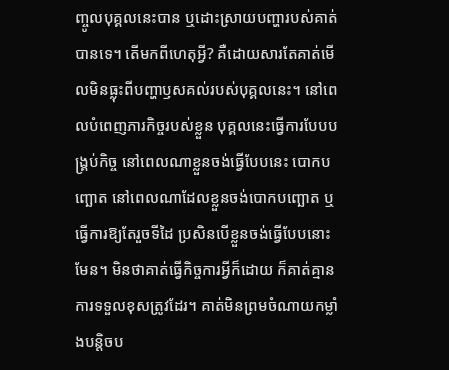ញ្ចូលបុគ្គលនេះបាន ឬដោះស្រាយបញ្ហារបស់គាត់បានទេ។ តើមកពីហេតុអ្វី? គឺដោយសារតែគាត់មើលមិនធ្លុះពីបញ្ហាឫសគល់របស់បុគ្គលនេះ។ នៅពេលបំពេញភារកិច្ចរបស់ខ្លួន បុគ្គលនេះធ្វើការបែបបង្គ្រប់កិច្ច នៅពេលណាខ្លួនចង់ធ្វើបែបនេះ បោកបញ្ឆោត នៅពេលណាដែលខ្លួនចង់បោកបញ្ឆោត ឬធ្វើការឱ្យតែរួចទីដៃ ប្រសិនបើខ្លួនចង់ធ្វើបែបនោះមែន។ មិនថាគាត់ធ្វើកិច្ចការអ្វីក៏ដោយ ក៏គាត់គ្មានការទទួលខុសត្រូវដែរ។ គាត់មិនព្រមចំណាយកម្លាំងបន្តិចប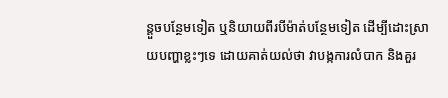ន្តួចបន្ថែមទៀត ឬនិយាយពីរបីម៉ាត់បន្ថែមទៀត ដើម្បីដោះស្រាយបញ្ហាខ្លះៗទេ ដោយគាត់យល់ថា វាបង្កការលំបាក និងគួរ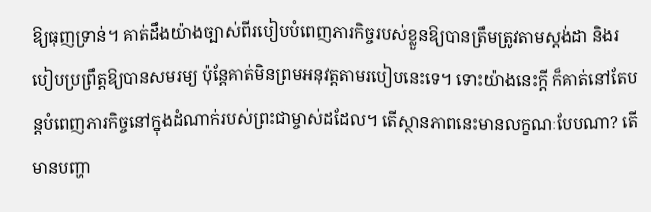ឱ្យធុញទ្រាន់។ គាត់ដឹងយ៉ាងច្បាស់ពីរបៀបបំពេញភារកិច្ចរបស់ខ្លួនឱ្យបានត្រឹមត្រូវតាមស្ដង់ដា និងរបៀបប្រព្រឹត្តឱ្យបានសមរម្យ ប៉ុន្តែគាត់មិនព្រមអនុវត្តតាមរបៀបនេះទេ។ ទោះយ៉ាងនេះក្ដី ក៏គាត់នៅតែបន្តបំពេញភារកិច្ចនៅក្នុងដំណាក់របស់ព្រះជាម្ចាស់ដដែល។ តើស្ថានភាពនេះមានលក្ខណៈបែបណា? តើមានបញ្ហា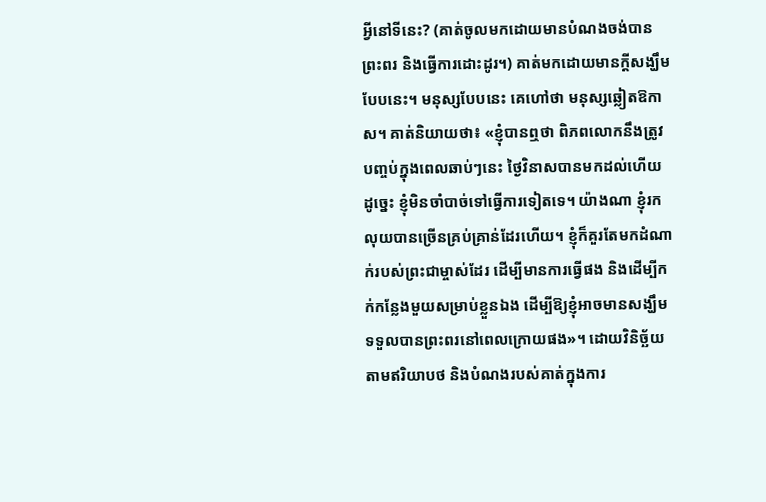អ្វីនៅទីនេះ? (គាត់ចូលមកដោយមានបំណងចង់បានព្រះពរ និងធ្វើការដោះដូរ។) គាត់មកដោយមានក្ដីសង្ឃឹមបែបនេះ។ មនុស្សបែបនេះ គេហៅថា មនុស្សឆ្លៀតឱកាស។ គាត់និយាយថា៖ «ខ្ញុំបានឮថា ពិភពលោកនឹងត្រូវបញ្ចប់ក្នុងពេលឆាប់ៗនេះ ថ្ងៃវិនាសបានមកដល់ហើយ ដូច្នេះ ខ្ញុំមិនចាំបាច់ទៅធ្វើការទៀតទេ។ យ៉ាងណា ខ្ញុំរកលុយបានច្រើនគ្រប់គ្រាន់ដែរហើយ។ ខ្ញុំក៏គួរតែមកដំណាក់របស់ព្រះជាម្ចាស់ដែរ ដើម្បីមានការធ្វើផង និងដើម្បីកក់កន្លែងមួយសម្រាប់ខ្លួនឯង ដើម្បីឱ្យខ្ញុំអាចមានសង្ឃឹមទទួលបានព្រះពរនៅពេលក្រោយផង»។ ដោយវិនិច្ឆ័យតាមឥរិយាបថ និងបំណងរបស់គាត់ក្នុងការ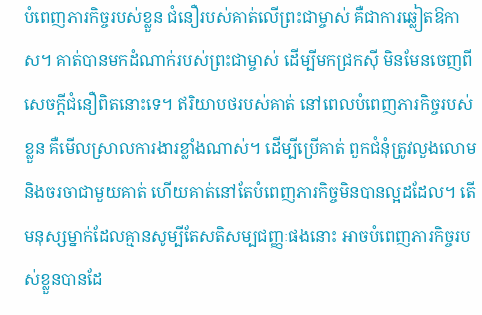បំពេញភារកិច្ចរបស់ខ្លួន ជំនឿរបស់គាត់លើព្រះជាម្ចាស់ គឺជាការឆ្លៀតឱកាស។ គាត់បានមកដំណាក់របស់ព្រះជាម្ចាស់ ដើម្បីមកជ្រកស៊ី មិនមែនចេញពីសេចក្ដីជំនឿពិតនោះទេ។ ឥរិយាបថរបស់គាត់ នៅពេលបំពេញភារកិច្ចរបស់ខ្លួន គឺមើលស្រាលការងារខ្លាំងណាស់។ ដើម្បីប្រើគាត់ ពួកជំនុំត្រូវលួងលោម និងចរចាជាមួយគាត់ ហើយគាត់នៅតែបំពេញភារកិច្ចមិនបានល្អដដែល។ តើមនុស្សម្នាក់ដែលគ្មានសូម្បីតែសតិសម្បជញ្ញៈផងនោះ អាចបំពេញភារកិច្ចរបស់ខ្លួនបានដែ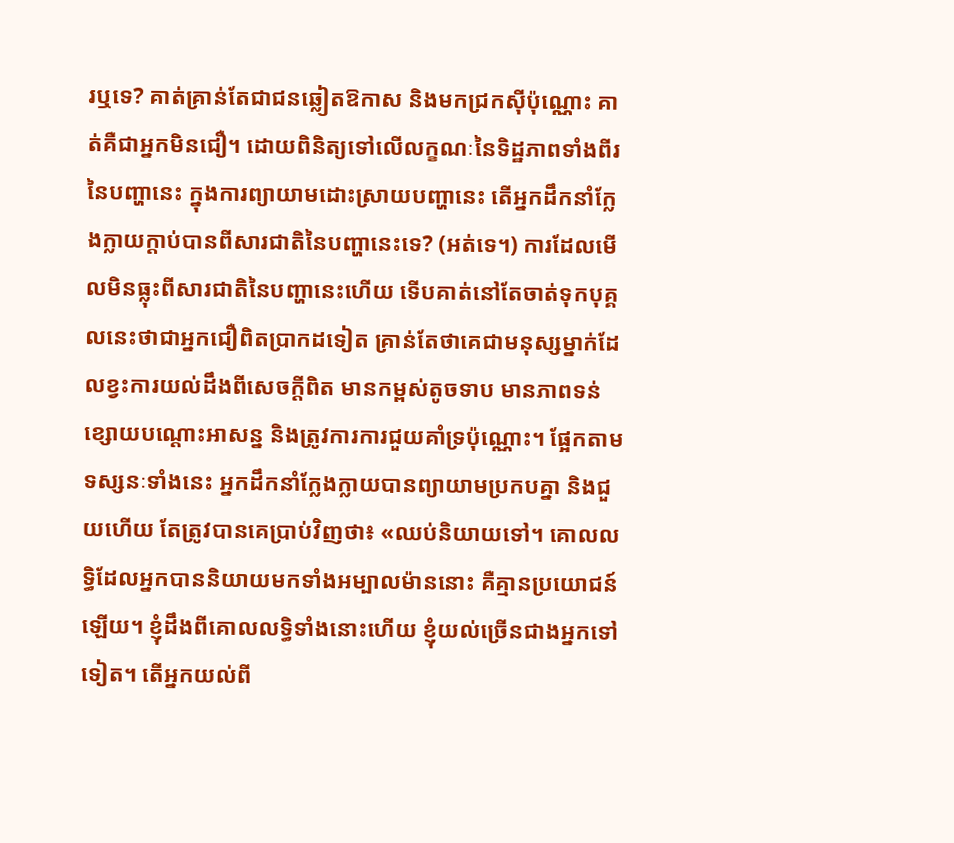រឬទេ? គាត់គ្រាន់តែជាជនឆ្លៀតឱកាស និងមកជ្រកស៊ីប៉ុណ្ណោះ គាត់គឺជាអ្នកមិនជឿ។ ដោយពិនិត្យទៅលើលក្ខណៈនៃទិដ្ឋភាពទាំងពីរនៃបញ្ហានេះ ក្នុងការព្យាយាមដោះស្រាយបញ្ហានេះ តើអ្នកដឹកនាំក្លែងក្លាយក្ដាប់បានពីសារជាតិនៃបញ្ហានេះទេ? (អត់ទេ។) ការដែលមើលមិនធ្លុះពីសារជាតិនៃបញ្ហានេះហើយ ទើបគាត់នៅតែចាត់ទុកបុគ្គលនេះថាជាអ្នកជឿពិតប្រាកដទៀត គ្រាន់តែថាគេជាមនុស្សម្នាក់ដែលខ្វះការយល់ដឹងពីសេចក្ដីពិត មានកម្ពស់តូចទាប មានភាពទន់ខ្សោយបណ្ដោះអាសន្ន និងត្រូវការការជួយគាំទ្រប៉ុណ្ណោះ។ ផ្អែកតាមទស្សនៈទាំងនេះ អ្នកដឹកនាំក្លែងក្លាយបានព្យាយាមប្រកបគ្នា និងជួយហើយ តែត្រូវបានគេប្រាប់វិញថា៖ «ឈប់និយាយទៅ។ គោលលទ្ធិដែលអ្នកបាននិយាយមកទាំងអម្បាលម៉ាននោះ គឺគ្មានប្រយោជន៍ឡើយ។ ខ្ញុំដឹងពីគោលលទ្ធិទាំងនោះហើយ ខ្ញុំយល់ច្រើនជាងអ្នកទៅទៀត។ តើអ្នកយល់ពី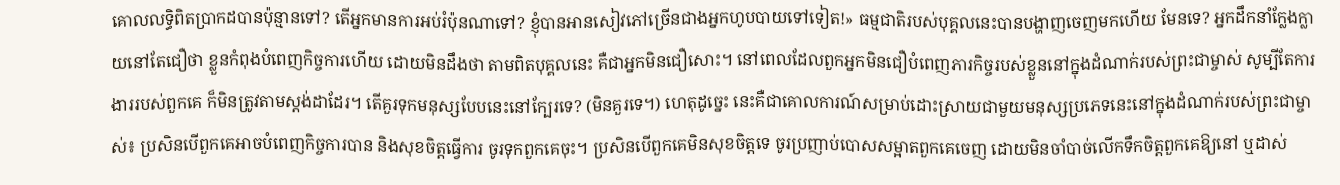គោលលទ្ធិពិតប្រាកដបានប៉ុន្មានទៅ? តើអ្នកមានការអប់រំប៉ុនណាទៅ? ខ្ញុំបានអានសៀវភៅច្រើនជាងអ្នកហូបបាយទៅទៀត!» ធម្មជាតិរបស់បុគ្គលនេះបានបង្ហាញចេញមកហើយ មែនទេ? អ្នកដឹកនាំក្លែងក្លាយនៅតែជឿថា ខ្លួនកំពុងបំពេញកិច្ចការហើយ ដោយមិនដឹងថា តាមពិតបុគ្គលនេះ គឺជាអ្នកមិនជឿសោះ។ នៅពេលដែលពួកអ្នកមិនជឿបំពេញភារកិច្ចរបស់ខ្លួននៅក្នុងដំណាក់របស់ព្រះជាម្ចាស់ សូម្បីតែការងាររបស់ពួកគេ ក៏មិនត្រូវតាមស្ដង់ដាដែរ។ តើគួរទុកមនុស្សបែបនេះនៅក្បែរទេ? (មិនគួរទេ។) ហេតុដូច្នេះ នេះគឺជាគោលការណ៍សម្រាប់ដោះស្រាយជាមួយមនុស្សប្រភេទនេះនៅក្នុងដំណាក់របស់ព្រះជាម្ចាស់៖ ប្រសិនបើពួកគេអាចបំពេញកិច្ចការបាន និងសុខចិត្តធ្វើការ ចូរទុកពួកគេចុះ។ ប្រសិនបើពួកគេមិនសុខចិត្តទេ ចូរប្រញាប់បោសសម្អាតពួកគេចេញ ដោយមិនចាំបាច់លើកទឹកចិត្តពួកគេឱ្យនៅ ឬដាស់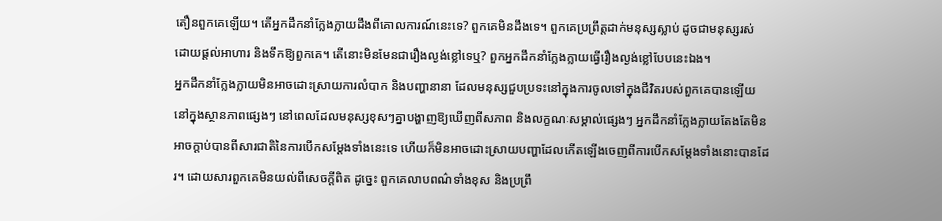តឿនពួកគេឡើយ។ តើអ្នកដឹកនាំក្លែងក្លាយដឹងពីគោលការណ៍នេះទេ? ពួកគេមិនដឹងទេ។ ពួកគេប្រព្រឹត្តដាក់មនុស្សស្លាប់ ដូចជាមនុស្សរស់ ដោយផ្ដល់អាហារ និងទឹកឱ្យពួកគេ។ តើនោះមិនមែនជារឿងល្ងង់ខ្លៅទេឬ? ពួកអ្នកដឹកនាំក្លែងក្លាយធ្វើរឿងល្ងង់ខ្លៅបែបនេះឯង។
អ្នកដឹកនាំក្លែងក្លាយមិនអាចដោះស្រាយការលំបាក និងបញ្ហានានា ដែលមនុស្សជួបប្រទះនៅក្នុងការចូលទៅក្នុងជីវិតរបស់ពួកគេបានឡើយ
នៅក្នុងស្ថានភាពផ្សេងៗ នៅពេលដែលមនុស្សខុសៗគ្នាបង្ហាញឱ្យឃើញពីសភាព និងលក្ខណៈសម្គាល់ផ្សេងៗ អ្នកដឹកនាំក្លែងក្លាយតែងតែមិនអាចក្ដាប់បានពីសារជាតិនៃការបើកសម្ដែងទាំងនេះទេ ហើយក៏មិនអាចដោះស្រាយបញ្ហាដែលកើតឡើងចេញពីការបើកសម្ដែងទាំងនោះបានដែរ។ ដោយសារពួកគេមិនយល់ពីសេចក្ដីពិត ដូច្នេះ ពួកគេលាបពណ៌ទាំងខុស និងប្រព្រឹ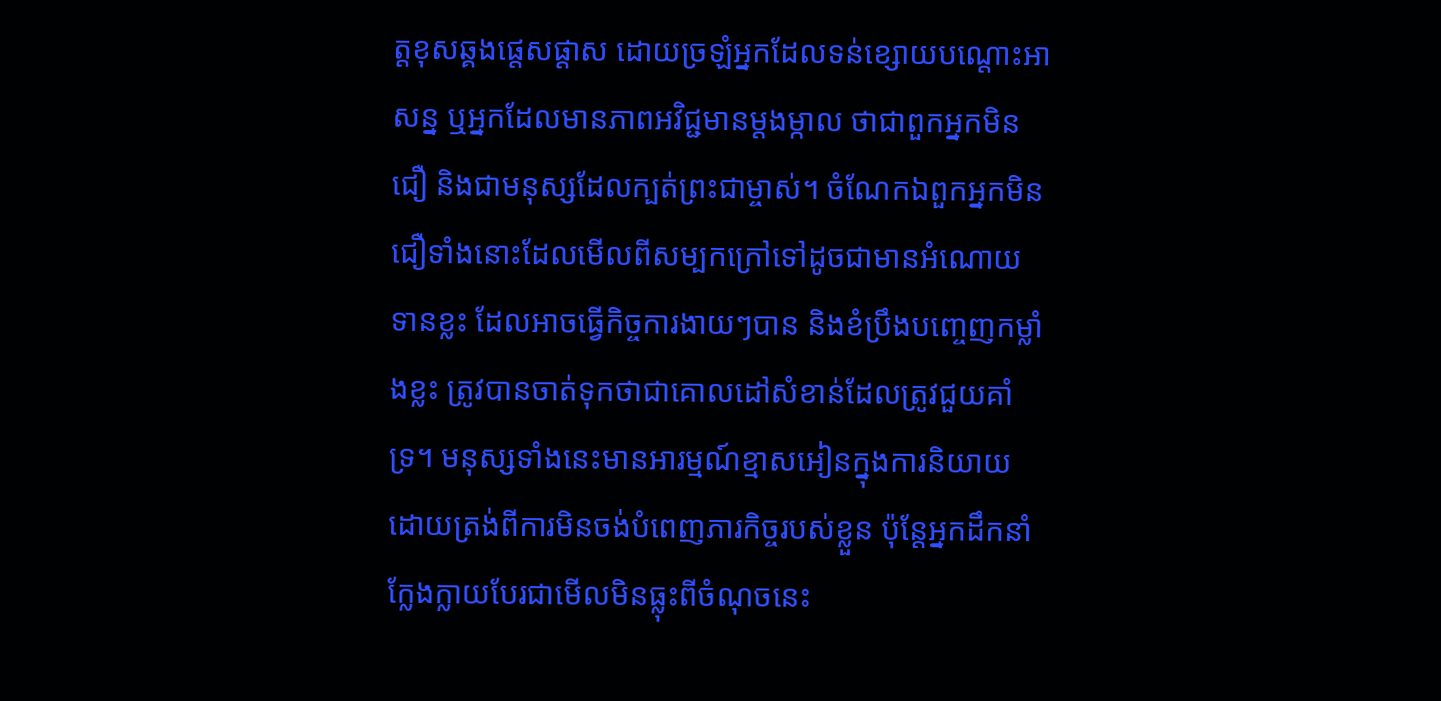ត្តខុសឆ្គងផ្តេសផ្តាស ដោយច្រឡំអ្នកដែលទន់ខ្សោយបណ្ដោះអាសន្ន ឬអ្នកដែលមានភាពអវិជ្ជមានម្ដងម្កាល ថាជាពួកអ្នកមិនជឿ និងជាមនុស្សដែលក្បត់ព្រះជាម្ចាស់។ ចំណែកឯពួកអ្នកមិនជឿទាំងនោះដែលមើលពីសម្បកក្រៅទៅដូចជាមានអំណោយទានខ្លះ ដែលអាចធ្វើកិច្ចការងាយៗបាន និងខំប្រឹងបញ្ចេញកម្លាំងខ្លះ ត្រូវបានចាត់ទុកថាជាគោលដៅសំខាន់ដែលត្រូវជួយគាំទ្រ។ មនុស្សទាំងនេះមានអារម្មណ៍ខ្មាសអៀនក្នុងការនិយាយដោយត្រង់ពីការមិនចង់បំពេញភារកិច្ចរបស់ខ្លួន ប៉ុន្តែអ្នកដឹកនាំក្លែងក្លាយបែរជាមើលមិនធ្លុះពីចំណុចនេះ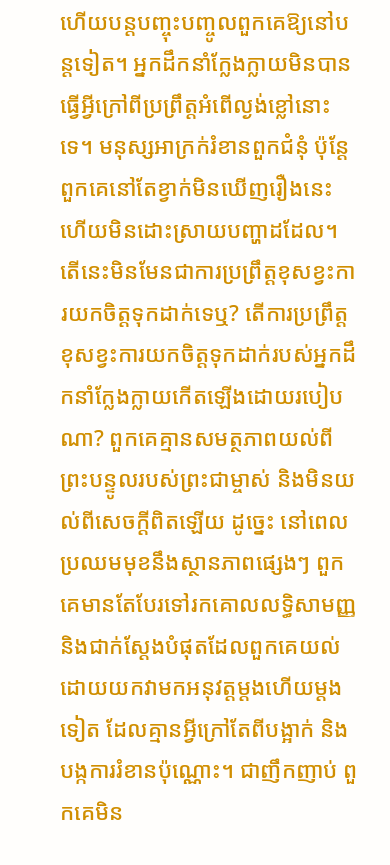ហើយបន្តបញ្ចុះបញ្ចូលពួកគេឱ្យនៅបន្តទៀត។ អ្នកដឹកនាំក្លែងក្លាយមិនបានធ្វើអ្វីក្រៅពីប្រព្រឹត្តអំពើល្ងង់ខ្លៅនោះទេ។ មនុស្សអាក្រក់រំខានពួកជំនុំ ប៉ុន្តែពួកគេនៅតែខ្វាក់មិនឃើញរឿងនេះ ហើយមិនដោះស្រាយបញ្ហាដដែល។ តើនេះមិនមែនជាការប្រព្រឹត្តខុសខ្វះការយកចិត្តទុកដាក់ទេឬ? តើការប្រព្រឹត្តខុសខ្វះការយកចិត្តទុកដាក់របស់អ្នកដឹកនាំក្លែងក្លាយកើតឡើងដោយរបៀបណា? ពួកគេគ្មានសមត្ថភាពយល់ពីព្រះបន្ទូលរបស់ព្រះជាម្ចាស់ និងមិនយល់ពីសេចក្ដីពិតឡើយ ដូច្នេះ នៅពេលប្រឈមមុខនឹងស្ថានភាពផ្សេងៗ ពួកគេមានតែបែរទៅរកគោលលទ្ធិសាមញ្ញនិងជាក់ស្ដែងបំផុតដែលពួកគេយល់ ដោយយកវាមកអនុវត្តម្ដងហើយម្ដងទៀត ដែលគ្មានអ្វីក្រៅតែពីបង្អាក់ និងបង្កការរំខានប៉ុណ្ណោះ។ ជាញឹកញាប់ ពួកគេមិន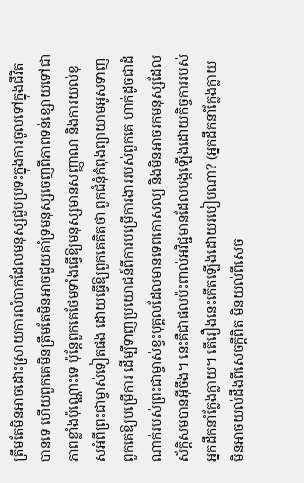ត្រឹមតែមិនអាចដោះស្រាយការលំបាកដែលមនុស្សជួបប្រទះក្នុងការចូលទៅក្នុងជីវិតបានទេ ហើយពួកគេមិនត្រឹមតែមិនអាចជួយគាំទ្រមនុស្សចេញពីភាពទន់ខ្សោយទៅជាភាពខ្លាំងប៉ុណ្ណោះទេ ប៉ុន្តែពួកគេថែមទាំងធ្វើឱ្យមនុស្សមានសញ្ញាណ និងការយល់ខុសអំពីព្រះជាម្ចាស់ទៀតផង ដោយធ្វើឱ្យពួកគេគិតថា ពួកជំនុំកំពុងព្យាយាមអូសទាញពួកគេឱ្យបម្រើការ ដើម្បីទាញប្រយោជន៍ពីការបម្រើការងាររបស់ពួកគេ ហាក់ដូចជាដំណាក់របស់ព្រះជាម្ចាស់ខ្វះបុគ្គលដែលមានទេពកោសល្យ និងមិនអាចរកមនុស្សដែលស័ក្តិសមបានអ៊ីចឹង។ នេះគឺជាផលប៉ះពាល់អវិជ្ជមានដែលបង្កឡើងដោយកិច្ចការរបស់អ្នកដឹកនាំក្លែងក្លាយ។ តើរឿងនេះកើតឡើងដោយរបៀបណា? (អ្នកដឹកនាំក្លែងក្លាយមិនអាចយល់ដឹងពីសេចក្ដីពិត មិនយល់ពីសេច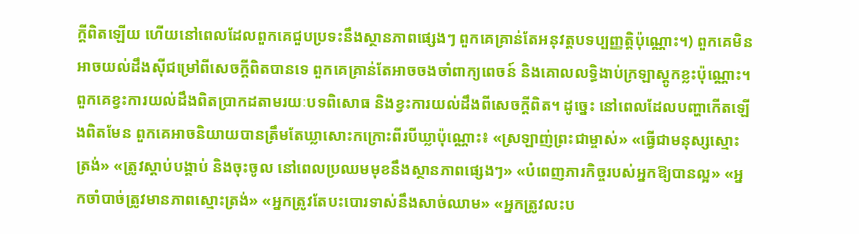ក្ដីពិតឡើយ ហើយនៅពេលដែលពួកគេជួបប្រទះនឹងស្ថានភាពផ្សេងៗ ពួកគេគ្រាន់តែអនុវត្តបទប្បញ្ញត្តិប៉ុណ្ណោះ។) ពួកគេមិនអាចយល់ដឹងស៊ីជម្រៅពីសេចក្ដីពិតបានទេ ពួកគេគ្រាន់តែអាចចងចាំពាក្យពេចន៍ និងគោលលទ្ធិងាប់ក្រឡាស្ដូកខ្លះប៉ុណ្ណោះ។ ពួកគេខ្វះការយល់ដឹងពិតប្រាកដតាមរយៈបទពិសោធ និងខ្វះការយល់ដឹងពីសេចក្ដីពិត។ ដូច្នេះ នៅពេលដែលបញ្ហាកើតឡើងពិតមែន ពួកគេអាចនិយាយបានត្រឹមតែឃ្លាសោះកក្រោះពីរបីឃ្លាប៉ុណ្ណោះ៖ «ស្រឡាញ់ព្រះជាម្ចាស់» «ធ្វើជាមនុស្សស្មោះត្រង់» «ត្រូវស្ដាប់បង្គាប់ និងចុះចូល នៅពេលប្រឈមមុខនឹងស្ថានភាពផ្សេងៗ» «បំពេញភារកិច្ចរបស់អ្នកឱ្យបានល្អ» «អ្នកចាំបាច់ត្រូវមានភាពស្មោះត្រង់» «អ្នកត្រូវតែបះបោរទាស់នឹងសាច់ឈាម» «អ្នកត្រូវលះប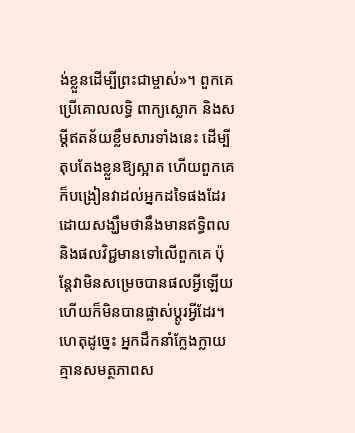ង់ខ្លួនដើម្បីព្រះជាម្ចាស់»។ ពួកគេប្រើគោលលទ្ធិ ពាក្យស្លោក និងសម្ដីឥតន័យខ្លឹមសារទាំងនេះ ដើម្បីតុបតែងខ្លួនឱ្យស្អាត ហើយពួកគេក៏បង្រៀនវាដល់អ្នកដទៃផងដែរ ដោយសង្ឃឹមថានឹងមានឥទ្ធិពល និងផលវិជ្ជមានទៅលើពួកគេ ប៉ុន្តែវាមិនសម្រេចបានផលអ្វីឡើយ ហើយក៏មិនបានផ្លាស់ប្ដូរអ្វីដែរ។ ហេតុដូច្នេះ អ្នកដឹកនាំក្លែងក្លាយគ្មានសមត្ថភាពស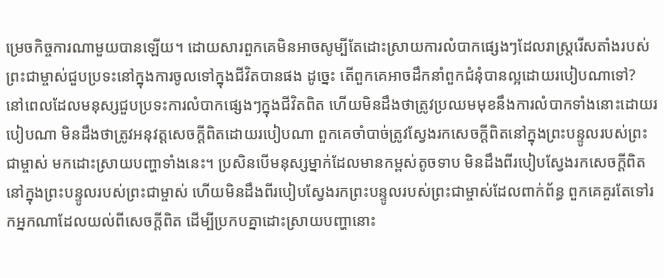ម្រេចកិច្ចការណាមួយបានឡើយ។ ដោយសារពួកគេមិនអាចសូម្បីតែដោះស្រាយការលំបាកផ្សេងៗដែលរាស្ដ្ររើសតាំងរបស់ព្រះជាម្ចាស់ជួបប្រទះនៅក្នុងការចូលទៅក្នុងជីវិតបានផង ដូច្នេះ តើពួកគេអាចដឹកនាំពួកជំនុំបានល្អដោយរបៀបណាទៅ?
នៅពេលដែលមនុស្សជួបប្រទះការលំបាកផ្សេងៗក្នុងជីវិតពិត ហើយមិនដឹងថាត្រូវប្រឈមមុខនឹងការលំបាកទាំងនោះដោយរបៀបណា មិនដឹងថាត្រូវអនុវត្តសេចក្ដីពិតដោយរបៀបណា ពួកគេចាំបាច់ត្រូវស្វែងរកសេចក្ដីពិតនៅក្នុងព្រះបន្ទូលរបស់ព្រះជាម្ចាស់ មកដោះស្រាយបញ្ហាទាំងនេះ។ ប្រសិនបើមនុស្សម្នាក់ដែលមានកម្ពស់តូចទាប មិនដឹងពីរបៀបស្វែងរកសេចក្ដីពិតនៅក្នុងព្រះបន្ទូលរបស់ព្រះជាម្ចាស់ ហើយមិនដឹងពីរបៀបស្វែងរកព្រះបន្ទូលរបស់ព្រះជាម្ចាស់ដែលពាក់ព័ន្ធ ពួកគេគួរតែទៅរកអ្នកណាដែលយល់ពីសេចក្ដីពិត ដើម្បីប្រកបគ្នាដោះស្រាយបញ្ហានោះ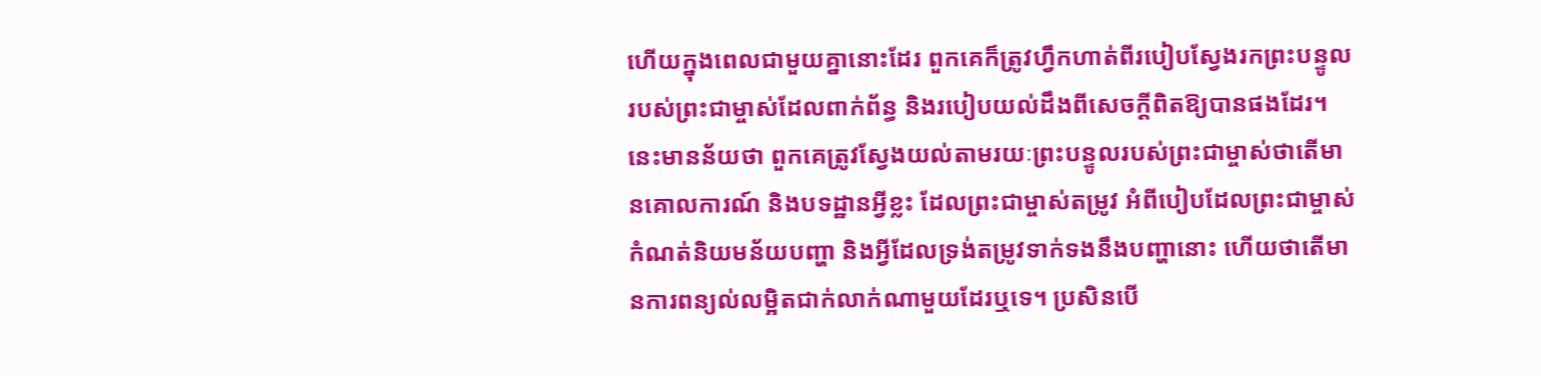ហើយក្នុងពេលជាមួយគ្នានោះដែរ ពួកគេក៏ត្រូវហ្វឹកហាត់ពីរបៀបស្វែងរកព្រះបន្ទូលរបស់ព្រះជាម្ចាស់ដែលពាក់ព័ន្ធ និងរបៀបយល់ដឹងពីសេចក្ដីពិតឱ្យបានផងដែរ។ នេះមានន័យថា ពួកគេត្រូវស្វែងយល់តាមរយៈព្រះបន្ទូលរបស់ព្រះជាម្ចាស់ថាតើមានគោលការណ៍ និងបទដ្ឋានអ្វីខ្លះ ដែលព្រះជាម្ចាស់តម្រូវ អំពីបៀបដែលព្រះជាម្ចាស់កំណត់និយមន័យបញ្ហា និងអ្វីដែលទ្រង់តម្រូវទាក់ទងនឹងបញ្ហានោះ ហើយថាតើមានការពន្យល់លម្អិតជាក់លាក់ណាមួយដែរឬទេ។ ប្រសិនបើ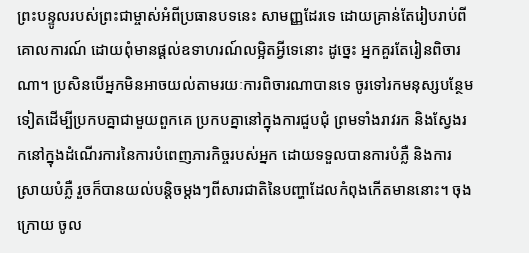ព្រះបន្ទូលរបស់ព្រះជាម្ចាស់អំពីប្រធានបទនេះ សាមញ្ញដែរទេ ដោយគ្រាន់តែរៀបរាប់ពីគោលការណ៍ ដោយពុំមានផ្ដល់ឧទាហរណ៍លម្អិតអ្វីទេនោះ ដូច្នេះ អ្នកគួរតែរៀនពិចារណា។ ប្រសិនបើអ្នកមិនអាចយល់តាមរយៈការពិចារណាបានទេ ចូរទៅរកមនុស្សបន្ថែមទៀតដើម្បីប្រកបគ្នាជាមួយពួកគេ ប្រកបគ្នានៅក្នុងការជួបជុំ ព្រមទាំងរាវរក និងស្វែងរកនៅក្នុងដំណើរការនៃការបំពេញភារកិច្ចរបស់អ្នក ដោយទទួលបានការបំភ្លឺ និងការស្រាយបំភ្លឺ រួចក៏បានយល់បន្តិចម្ដងៗពីសារជាតិនៃបញ្ហាដែលកំពុងកើតមាននោះ។ ចុងក្រោយ ចូល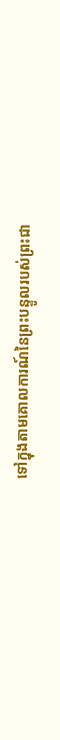ទៅក្នុងតាមគោលការណ៍នៃព្រះបន្ទូលរបស់ព្រះជា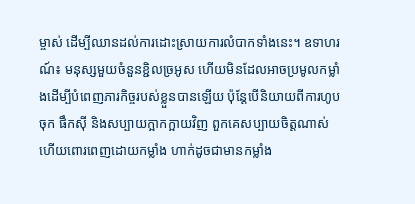ម្ចាស់ ដើម្បីឈានដល់ការដោះស្រាយការលំបាកទាំងនេះ។ ឧទាហរណ៍៖ មនុស្សមួយចំនួនខ្ជិលច្រអូស ហើយមិនដែលអាចប្រមូលកម្លាំងដើម្បីបំពេញភារកិច្ចរបស់ខ្លួនបានឡើយ ប៉ុន្តែបើនិយាយពីការហូបចុក ផឹកស៊ី និងសប្បាយក្អាកក្អាយវិញ ពួកគេសប្បាយចិត្តណាស់ ហើយពោរពេញដោយកម្លាំង ហាក់ដូចជាមានកម្លាំង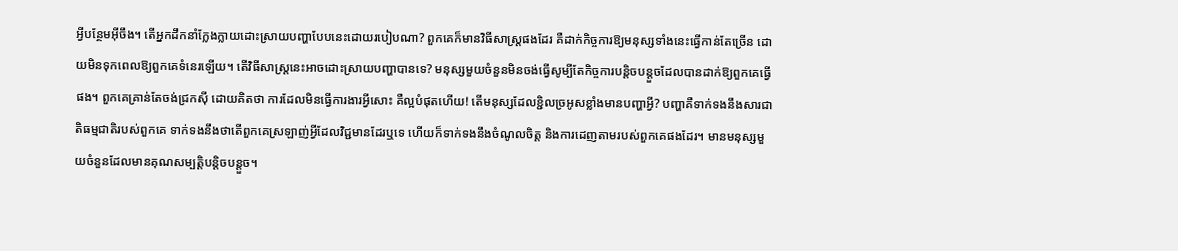អ្វីបន្ថែមអ៊ីចឹង។ តើអ្នកដឹកនាំក្លែងក្លាយដោះស្រាយបញ្ហាបែបនេះដោយរបៀបណា? ពួកគេក៏មានវិធីសាស្ត្រផងដែរ គឺដាក់កិច្ចការឱ្យមនុស្សទាំងនេះធ្វើកាន់តែច្រើន ដោយមិនទុកពេលឱ្យពួកគេទំនេរឡើយ។ តើវិធីសាស្ត្រនេះអាចដោះស្រាយបញ្ហាបានទេ? មនុស្សមួយចំនួនមិនចង់ធ្វើសូម្បីតែកិច្ចការបន្តិចបន្តួចដែលបានដាក់ឱ្យពួកគេធ្វើផង។ ពួកគេគ្រាន់តែចង់ជ្រកស៊ី ដោយគិតថា ការដែលមិនធ្វើការងារអ្វីសោះ គឺល្អបំផុតហើយ! តើមនុស្សដែលខ្ជិលច្រអូសខ្លាំងមានបញ្ហាអ្វី? បញ្ហាគឺទាក់ទងនឹងសារជាតិធម្មជាតិរបស់ពួកគេ ទាក់ទងនឹងថាតើពួកគេស្រឡាញ់អ្វីដែលវិជ្ជមានដែរឬទេ ហើយក៏ទាក់ទងនឹងចំណូលចិត្ត និងការដេញតាមរបស់ពួកគេផងដែរ។ មានមនុស្សមួយចំនួនដែលមានគុណសម្បត្តិបន្តិចបន្តួច។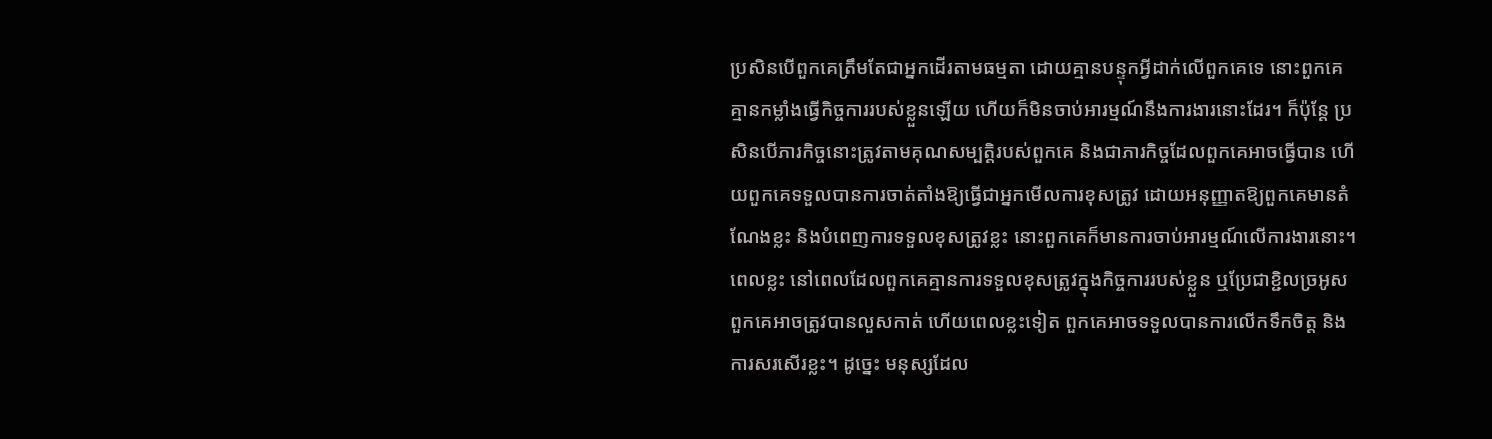ប្រសិនបើពួកគេត្រឹមតែជាអ្នកដើរតាមធម្មតា ដោយគ្មានបន្ទុកអ្វីដាក់លើពួកគេទេ នោះពួកគេគ្មានកម្លាំងធ្វើកិច្ចការរបស់ខ្លួនឡើយ ហើយក៏មិនចាប់អារម្មណ៍នឹងការងារនោះដែរ។ ក៏ប៉ុន្តែ ប្រសិនបើភារកិច្ចនោះត្រូវតាមគុណសម្បត្តិរបស់ពួកគេ និងជាភារកិច្ចដែលពួកគេអាចធ្វើបាន ហើយពួកគេទទួលបានការចាត់តាំងឱ្យធ្វើជាអ្នកមើលការខុសត្រូវ ដោយអនុញ្ញាតឱ្យពួកគេមានតំណែងខ្លះ និងបំពេញការទទួលខុសត្រូវខ្លះ នោះពួកគេក៏មានការចាប់អារម្មណ៍លើការងារនោះ។ ពេលខ្លះ នៅពេលដែលពួកគេគ្មានការទទួលខុសត្រូវក្នុងកិច្ចការរបស់ខ្លួន ឬប្រែជាខ្ជិលច្រអូស ពួកគេអាចត្រូវបានលួសកាត់ ហើយពេលខ្លះទៀត ពួកគេអាចទទួលបានការលើកទឹកចិត្ត និងការសរសើរខ្លះ។ ដូច្នេះ មនុស្សដែល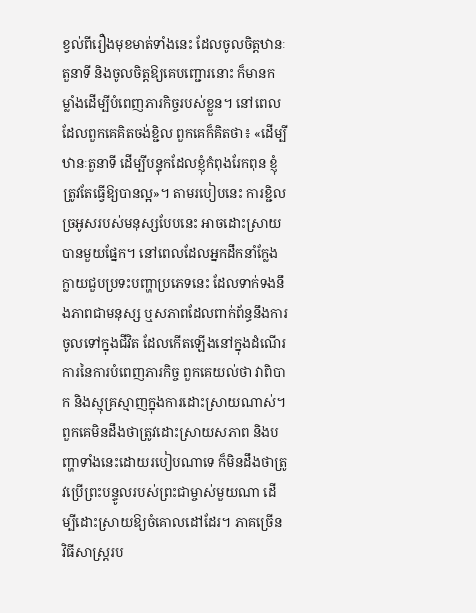ខ្វល់ពីរឿងមុខមាត់ទាំងនេះ ដែលចូលចិត្តឋានៈតួនាទី និងចូលចិត្តឱ្យគេបញ្ជោរនោះ ក៏មានកម្លាំងដើម្បីបំពេញភារកិច្ចរបស់ខ្លួន។ នៅពេលដែលពួកគេគិតចង់ខ្ជិល ពួកគេក៏គិតថា៖ «ដើម្បីឋានៈតួនាទី ដើម្បីបន្ទុកដែលខ្ញុំកំពុងរែកពុន ខ្ញុំត្រូវតែធ្វើឱ្យបានល្អ»។ តាមរបៀបនេះ ការខ្ជិលច្រអូសរបស់មនុស្សបែបនេះ អាចដោះស្រាយបានមួយផ្នែក។ នៅពេលដែលអ្នកដឹកនាំក្លែងក្លាយជួបប្រទះបញ្ហាប្រភេទនេះ ដែលទាក់ទងនឹងភាពជាមនុស្ស ឬសភាពដែលពាក់ព័ន្ធនឹងការចូលទៅក្នុងជីវិត ដែលកើតឡើងនៅក្នុងដំណើរការនៃការបំពេញភារកិច្ច ពួកគេយល់ថា វាពិបាក និងស្មុគ្រស្មាញក្នុងការដោះស្រាយណាស់។ ពួកគេមិនដឹងថាត្រូវដោះស្រាយសភាព និងបញ្ហាទាំងនេះដោយរបៀបណាទេ ក៏មិនដឹងថាត្រូវប្រើព្រះបន្ទូលរបស់ព្រះជាម្ចាស់មួយណា ដើម្បីដោះស្រាយឱ្យចំគោលដៅដែរ។ ភាគច្រើន វិធីសាស្ត្ររប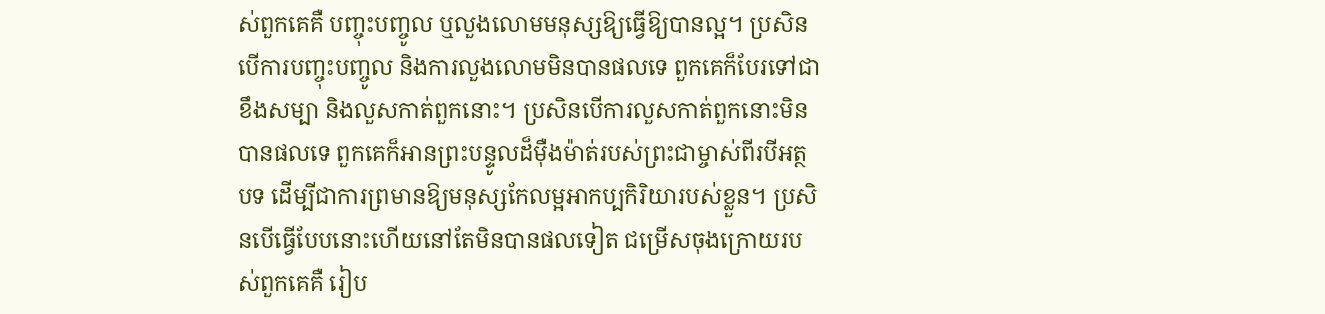ស់ពួកគេគឺ បញ្ចុះបញ្ចូល ឬលួងលោមមនុស្សឱ្យធ្វើឱ្យបានល្អ។ ប្រសិនបើការបញ្ចុះបញ្ចូល និងការលួងលោមមិនបានផលទេ ពួកគេក៏បែរទៅជាខឹងសម្បា និងលួសកាត់ពួកនោះ។ ប្រសិនបើការលួសកាត់ពួកនោះមិនបានផលទេ ពួកគេក៏អានព្រះបន្ទូលដ៏ម៉ឺងម៉ាត់របស់ព្រះជាម្ចាស់ពីរបីអត្ថបទ ដើម្បីជាការព្រមានឱ្យមនុស្សកែលម្អអាកប្បកិរិយារបស់ខ្លួន។ ប្រសិនបើធ្វើបែបនោះហើយនៅតែមិនបានផលទៀត ជម្រើសចុងក្រោយរបស់ពួកគេគឺ រៀប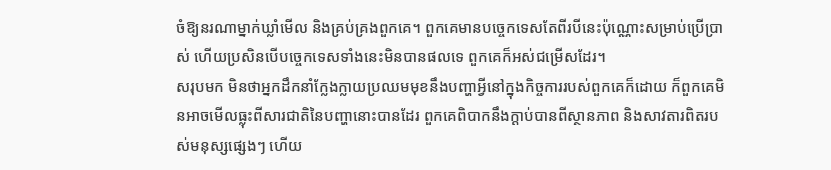ចំឱ្យនរណាម្នាក់ឃ្លាំមើល និងគ្រប់គ្រងពួកគេ។ ពួកគេមានបច្ចេកទេសតែពីរបីនេះប៉ុណ្ណោះសម្រាប់ប្រើប្រាស់ ហើយប្រសិនបើបច្ចេកទេសទាំងនេះមិនបានផលទេ ពួកគេក៏អស់ជម្រើសដែរ។
សរុបមក មិនថាអ្នកដឹកនាំក្លែងក្លាយប្រឈមមុខនឹងបញ្ហាអ្វីនៅក្នុងកិច្ចការរបស់ពួកគេក៏ដោយ ក៏ពួកគេមិនអាចមើលធ្លុះពីសារជាតិនៃបញ្ហានោះបានដែរ ពួកគេពិបាកនឹងក្ដាប់បានពីស្ថានភាព និងសាវតារពិតរបស់មនុស្សផ្សេងៗ ហើយ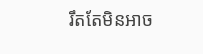រឹតតែមិនអាច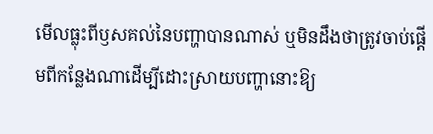មើលធ្លុះពីឫសគល់នៃបញ្ហាបានណាស់ ឬមិនដឹងថាត្រូវចាប់ផ្ដើមពីកន្លែងណាដើម្បីដោះស្រាយបញ្ហានោះឱ្យ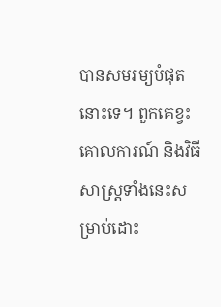បានសមរម្យបំផុតនោះទេ។ ពួកគេខ្វះគោលការណ៍ និងវិធីសាស្ត្រទាំងនេះសម្រាប់ដោះ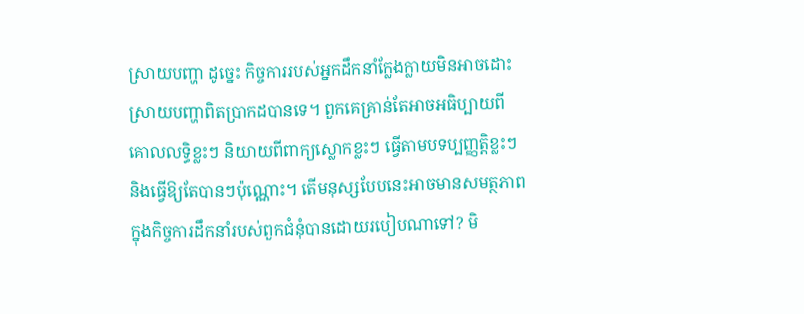ស្រាយបញ្ហា ដូច្នេះ កិច្ចការរបស់អ្នកដឹកនាំក្លែងក្លាយមិនអាចដោះស្រាយបញ្ហាពិតប្រាកដបានទេ។ ពួកគេគ្រាន់តែអាចអធិប្បាយពីគោលលទ្ធិខ្លះៗ និយាយពីពាក្យស្លោកខ្លះៗ ធ្វើតាមបទប្បញ្ញត្តិខ្លះៗ និងធ្វើឱ្យតែបានៗប៉ុណ្ណោះ។ តើមនុស្សបែបនេះអាចមានសមត្ថភាពក្នុងកិច្ចការដឹកនាំរបស់ពួកជំនុំបានដោយរបៀបណាទៅ? មិ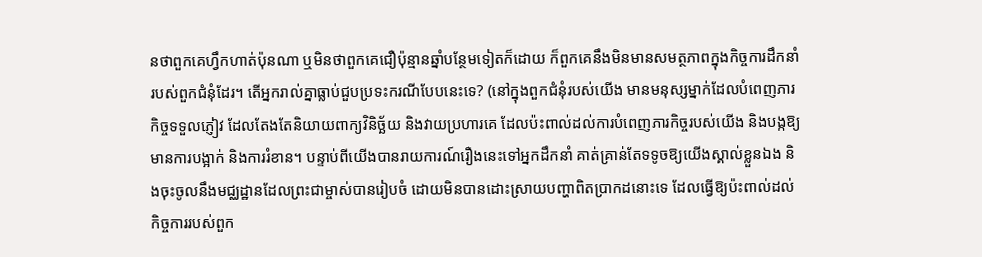នថាពួកគេហ្វឹកហាត់ប៉ុនណា ឬមិនថាពួកគេជឿប៉ុន្មានឆ្នាំបន្ថែមទៀតក៏ដោយ ក៏ពួកគេនឹងមិនមានសមត្ថភាពក្នុងកិច្ចការដឹកនាំរបស់ពួកជំនុំដែរ។ តើអ្នករាល់គ្នាធ្លាប់ជួបប្រទះករណីបែបនេះទេ? (នៅក្នុងពួកជំនុំរបស់យើង មានមនុស្សម្នាក់ដែលបំពេញភារកិច្ចទទួលភ្ញៀវ ដែលតែងតែនិយាយពាក្យវិនិច្ឆ័យ និងវាយប្រហារគេ ដែលប៉ះពាល់ដល់ការបំពេញភារកិច្ចរបស់យើង និងបង្កឱ្យមានការបង្អាក់ និងការរំខាន។ បន្ទាប់ពីយើងបានរាយការណ៍រឿងនេះទៅអ្នកដឹកនាំ គាត់គ្រាន់តែទទូចឱ្យយើងស្គាល់ខ្លួនឯង និងចុះចូលនឹងមជ្ឈដ្ឋានដែលព្រះជាម្ចាស់បានរៀបចំ ដោយមិនបានដោះស្រាយបញ្ហាពិតប្រាកដនោះទេ ដែលធ្វើឱ្យប៉ះពាល់ដល់កិច្ចការរបស់ពួក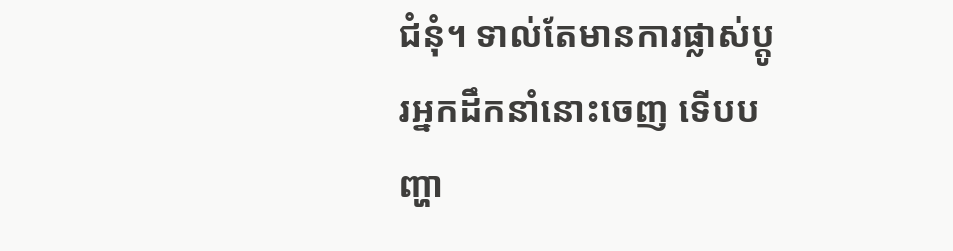ជំនុំ។ ទាល់តែមានការផ្លាស់ប្ដូរអ្នកដឹកនាំនោះចេញ ទើបបញ្ហា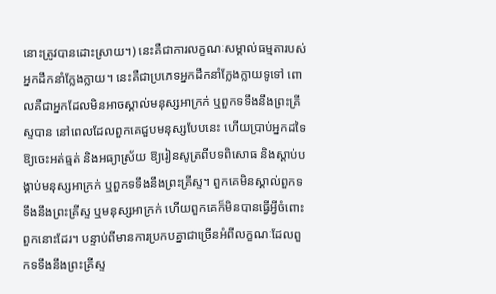នោះត្រូវបានដោះស្រាយ។) នេះគឺជាការលក្ខណៈសម្គាល់ធម្មតារបស់អ្នកដឹកនាំក្លែងក្លាយ។ នេះគឺជាប្រភេទអ្នកដឹកនាំក្លែងក្លាយទូទៅ ពោលគឺជាអ្នកដែលមិនអាចស្គាល់មនុស្សអាក្រក់ ឬពួកទទឹងនឹងព្រះគ្រីស្ទបាន នៅពេលដែលពួកគេជួបមនុស្សបែបនេះ ហើយប្រាប់អ្នកដទៃឱ្យចេះអត់ធ្មត់ និងអធ្យាស្រ័យ ឱ្យរៀនសូត្រពីបទពិសោធ និងស្ដាប់បង្គាប់មនុស្សអាក្រក់ ឬពួកទទឹងនឹងព្រះគ្រីស្ទ។ ពួកគេមិនស្គាល់ពួកទទឹងនឹងព្រះគ្រីស្ទ ឬមនុស្សអាក្រក់ ហើយពួកគេក៏មិនបានធ្វើអ្វីចំពោះពួកនោះដែរ។ បន្ទាប់ពីមានការប្រកបគ្នាជាច្រើនអំពីលក្ខណៈដែលពួកទទឹងនឹងព្រះគ្រីស្ទ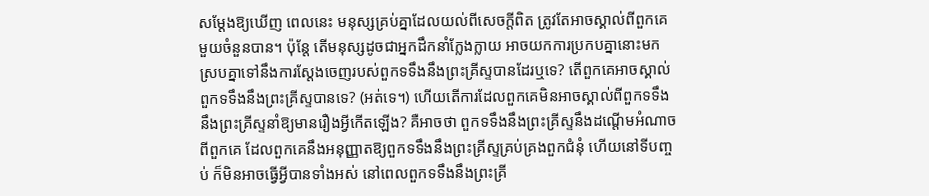សម្ដែងឱ្យឃើញ ពេលនេះ មនុស្សគ្រប់គ្នាដែលយល់ពីសេចក្ដីពិត ត្រូវតែអាចស្គាល់ពីពួកគេមួយចំនួនបាន។ ប៉ុន្តែ តើមនុស្សដូចជាអ្នកដឹកនាំក្លែងក្លាយ អាចយកការប្រកបគ្នានោះមកស្របគ្នាទៅនឹងការស្ដែងចេញរបស់ពួកទទឹងនឹងព្រះគ្រីស្ទបានដែរឬទេ? តើពួកគេអាចស្គាល់ពួកទទឹងនឹងព្រះគ្រីស្ទបានទេ? (អត់ទេ។) ហើយតើការដែលពួកគេមិនអាចស្គាល់ពីពួកទទឹងនឹងព្រះគ្រីស្ទនាំឱ្យមានរឿងអ្វីកើតឡើង? គឺអាចថា ពួកទទឹងនឹងព្រះគ្រីស្ទនឹងដណ្ដើមអំណាចពីពួកគេ ដែលពួកគេនឹងអនុញ្ញាតឱ្យពួកទទឹងនឹងព្រះគ្រីស្ទគ្រប់គ្រងពួកជំនុំ ហើយនៅទីបញ្ចប់ ក៏មិនអាចធ្វើអ្វីបានទាំងអស់ នៅពេលពួកទទឹងនឹងព្រះគ្រី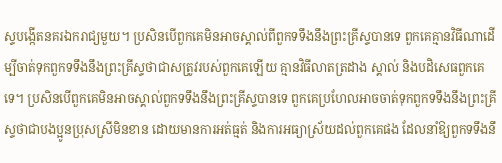ស្ទបង្កើតនគរឯករាជ្យមួយ។ ប្រសិនបើពួកគេមិនអាចស្គាល់ពីពួកទទឹងនឹងព្រះគ្រីស្ទបានទេ ពួកគេគ្មានវិធីណាដើម្បីចាត់ទុកពួកទទឹងនឹងព្រះគ្រីស្ទថាជាសត្រូវរបស់ពួកគេឡើយ គ្មានវិធីលាតត្រដាង ស្គាល់ និងបដិសេធពួកគេទេ។ ប្រសិនបើពួកគេមិនអាចស្គាល់ពួកទទឹងនឹងព្រះគ្រីស្ទបានទេ ពួកគេប្រហែលអាចចាត់ទុកពួកទទឹងនឹងព្រះគ្រីស្ទថាជាបងប្អូនប្រុសស្រីមិនខាន ដោយមានការអត់ធ្មត់ និងការអធ្យាស្រ័យដល់ពួកគេផង ដែលនាំឱ្យពួកទទឹងនឹ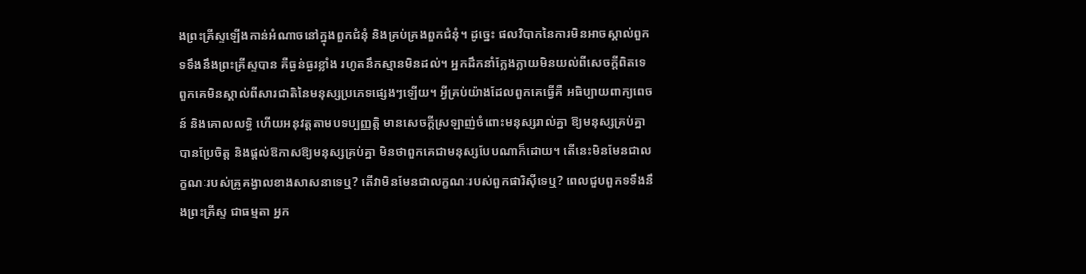ងព្រះគ្រីស្ទឡើងកាន់អំណាចនៅក្នុងពួកជំនុំ និងគ្រប់គ្រងពួកជំនុំ។ ដូច្នេះ ផលវិបាកនៃការមិនអាចស្គាល់ពួកទទឹងនឹងព្រះគ្រីស្ទបាន គឺធ្ងន់ធ្ងរខ្លាំង រហូតនឹកស្មានមិនដល់។ អ្នកដឹកនាំក្លែងក្លាយមិនយល់ពីសេចក្ដីពិតទេ ពួកគេមិនស្គាល់ពីសារជាតិនៃមនុស្សប្រភេទផ្សេងៗឡើយ។ អ្វីគ្រប់យ៉ាងដែលពួកគេធ្វើគឺ អធិប្បាយពាក្យពេចន៍ និងគោលលទ្ធិ ហើយអនុវត្តតាមបទប្បញ្ញត្តិ មានសេចក្ដីស្រឡាញ់ចំពោះមនុស្សរាល់គ្នា ឱ្យមនុស្សគ្រប់គ្នាបានប្រែចិត្ត និងផ្ដល់ឱកាសឱ្យមនុស្សគ្រប់គ្នា មិនថាពួកគេជាមនុស្សបែបណាក៏ដោយ។ តើនេះមិនមែនជាលក្ខណៈរបស់គ្រូគង្វាលខាងសាសនាទេឬ? តើវាមិនមែនជាលក្ខណៈរបស់ពួកផារិស៊ីទេឬ? ពេលជួបពួកទទឹងនឹងព្រះគ្រីស្ទ ជាធម្មតា អ្នក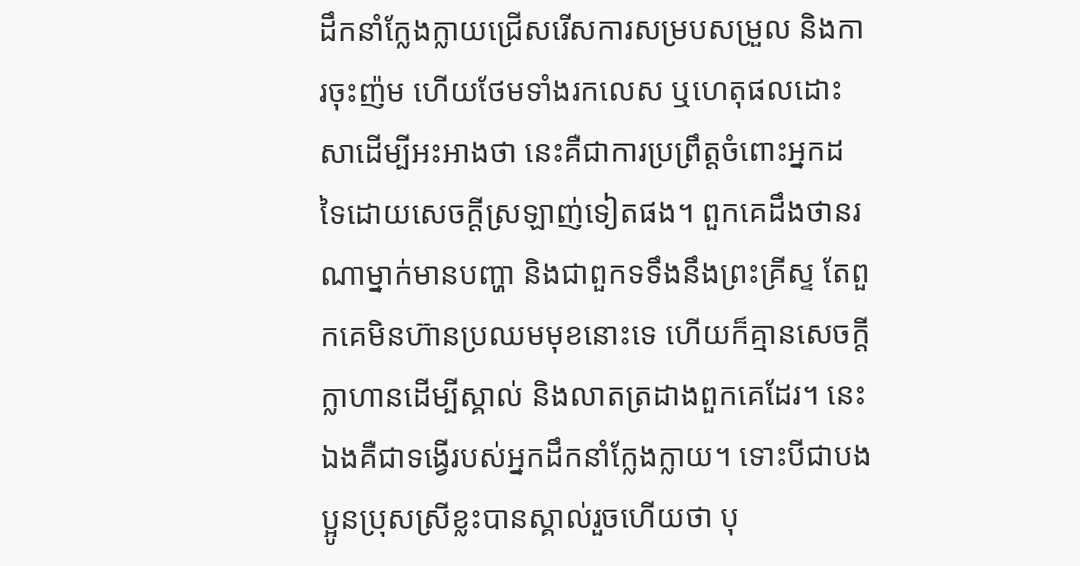ដឹកនាំក្លែងក្លាយជ្រើសរើសការសម្របសម្រួល និងការចុះញ៉ម ហើយថែមទាំងរកលេស ឬហេតុផលដោះសាដើម្បីអះអាងថា នេះគឺជាការប្រព្រឹត្តចំពោះអ្នកដទៃដោយសេចក្ដីស្រឡាញ់ទៀតផង។ ពួកគេដឹងថានរណាម្នាក់មានបញ្ហា និងជាពួកទទឹងនឹងព្រះគ្រីស្ទ តែពួកគេមិនហ៊ានប្រឈមមុខនោះទេ ហើយក៏គ្មានសេចក្ដីក្លាហានដើម្បីស្គាល់ និងលាតត្រដាងពួកគេដែរ។ នេះឯងគឺជាទង្វើរបស់អ្នកដឹកនាំក្លែងក្លាយ។ ទោះបីជាបងប្អូនប្រុសស្រីខ្លះបានស្គាល់រួចហើយថា បុ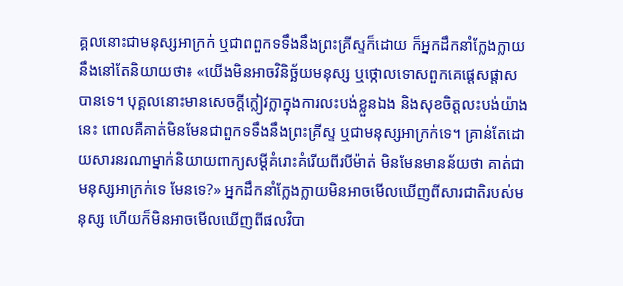គ្គលនោះជាមនុស្សអាក្រក់ ឬជាពពួកទទឹងនឹងព្រះគ្រីស្ទក៏ដោយ ក៏អ្នកដឹកនាំក្លែងក្លាយនឹងនៅតែនិយាយថា៖ «យើងមិនអាចវិនិច្ឆ័យមនុស្ស ឬថ្កោលទោសពួកគេផ្ដេសផ្ដាសបានទេ។ បុគ្គលនោះមានសេចក្ដីក្លៀវក្លាក្នុងការលះបង់ខ្លួនឯង និងសុខចិត្តលះបង់យ៉ាងនេះ ពោលគឺគាត់មិនមែនជាពួកទទឹងនឹងព្រះគ្រីស្ទ ឬជាមនុស្សអាក្រក់ទេ។ គ្រាន់តែដោយសារនរណាម្នាក់និយាយពាក្យសម្ដីគំរោះគំរើយពីរបីម៉ាត់ មិនមែនមានន័យថា គាត់ជាមនុស្សអាក្រក់ទេ មែនទេ?» អ្នកដឹកនាំក្លែងក្លាយមិនអាចមើលឃើញពីសារជាតិរបស់មនុស្ស ហើយក៏មិនអាចមើលឃើញពីផលវិបា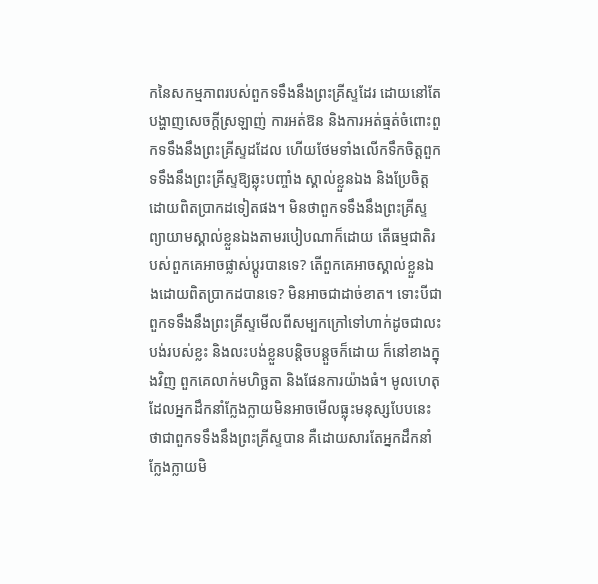កនៃសកម្មភាពរបស់ពួកទទឹងនឹងព្រះគ្រីស្ទដែរ ដោយនៅតែបង្ហាញសេចក្ដីស្រឡាញ់ ការអត់ឱន និងការអត់ធ្មត់ចំពោះពួកទទឹងនឹងព្រះគ្រីស្ទដដែល ហើយថែមទាំងលើកទឹកចិត្តពួកទទឹងនឹងព្រះគ្រីស្ទឱ្យឆ្លុះបញ្ចាំង ស្គាល់ខ្លួនឯង និងប្រែចិត្តដោយពិតប្រាកដទៀតផង។ មិនថាពួកទទឹងនឹងព្រះគ្រីស្ទព្យាយាមស្គាល់ខ្លួនឯងតាមរបៀបណាក៏ដោយ តើធម្មជាតិរបស់ពួកគេអាចផ្លាស់ប្ដូរបានទេ? តើពួកគេអាចស្គាល់ខ្លួនឯងដោយពិតប្រាកដបានទេ? មិនអាចជាដាច់ខាត។ ទោះបីជាពួកទទឹងនឹងព្រះគ្រីស្ទមើលពីសម្បកក្រៅទៅហាក់ដូចជាលះបង់របស់ខ្លះ និងលះបង់ខ្លួនបន្តិចបន្តួចក៏ដោយ ក៏នៅខាងក្នុងវិញ ពួកគេលាក់មហិច្ឆតា និងផែនការយ៉ាងធំ។ មូលហេតុដែលអ្នកដឹកនាំក្លែងក្លាយមិនអាចមើលធ្លុះមនុស្សបែបនេះថាជាពួកទទឹងនឹងព្រះគ្រីស្ទបាន គឺដោយសារតែអ្នកដឹកនាំក្លែងក្លាយមិ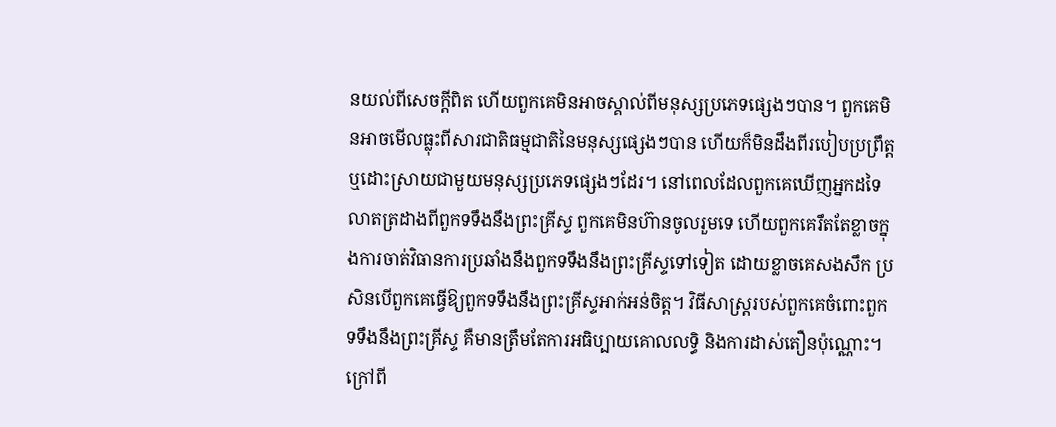នយល់ពីសេចក្ដីពិត ហើយពួកគេមិនអាចស្គាល់ពីមនុស្សប្រភេទផ្សេងៗបាន។ ពួកគេមិនអាចមើលធ្លុះពីសារជាតិធម្មជាតិនៃមនុស្សផ្សេងៗបាន ហើយក៏មិនដឹងពីរបៀបប្រព្រឹត្ត ឬដោះស្រាយជាមួយមនុស្សប្រភេទផ្សេងៗដែរ។ នៅពេលដែលពួកគេឃើញអ្នកដទៃលាតត្រដាងពីពួកទទឹងនឹងព្រះគ្រីស្ទ ពួកគេមិនហ៊ានចូលរួមទេ ហើយពួកគេរឹតតែខ្លាចក្នុងការចាត់វិធានការប្រឆាំងនឹងពួកទទឹងនឹងព្រះគ្រីស្ទទៅទៀត ដោយខ្លាចគេសងសឹក ប្រសិនបើពួកគេធ្វើឱ្យពួកទទឹងនឹងព្រះគ្រីស្ទអាក់អន់ចិត្ត។ វិធីសាស្ត្ររបស់ពួកគេចំពោះពួកទទឹងនឹងព្រះគ្រីស្ទ គឺមានត្រឹមតែការអធិប្បាយគោលលទ្ធិ និងការដាស់តឿនប៉ុណ្ណោះ។ ក្រៅពី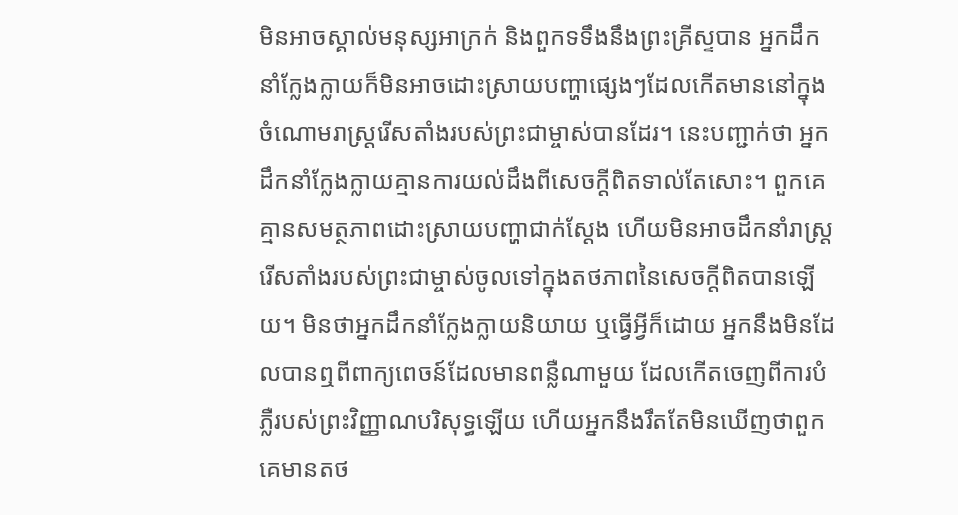មិនអាចស្គាល់មនុស្សអាក្រក់ និងពួកទទឹងនឹងព្រះគ្រីស្ទបាន អ្នកដឹកនាំក្លែងក្លាយក៏មិនអាចដោះស្រាយបញ្ហាផ្សេងៗដែលកើតមាននៅក្នុងចំណោមរាស្ដ្ររើសតាំងរបស់ព្រះជាម្ចាស់បានដែរ។ នេះបញ្ជាក់ថា អ្នកដឹកនាំក្លែងក្លាយគ្មានការយល់ដឹងពីសេចក្ដីពិតទាល់តែសោះ។ ពួកគេគ្មានសមត្ថភាពដោះស្រាយបញ្ហាជាក់ស្ដែង ហើយមិនអាចដឹកនាំរាស្ដ្ររើសតាំងរបស់ព្រះជាម្ចាស់ចូលទៅក្នុងតថភាពនៃសេចក្ដីពិតបានឡើយ។ មិនថាអ្នកដឹកនាំក្លែងក្លាយនិយាយ ឬធ្វើអ្វីក៏ដោយ អ្នកនឹងមិនដែលបានឮពីពាក្យពេចន៍ដែលមានពន្លឺណាមួយ ដែលកើតចេញពីការបំភ្លឺរបស់ព្រះវិញ្ញាណបរិសុទ្ធឡើយ ហើយអ្នកនឹងរឹតតែមិនឃើញថាពួកគេមានតថ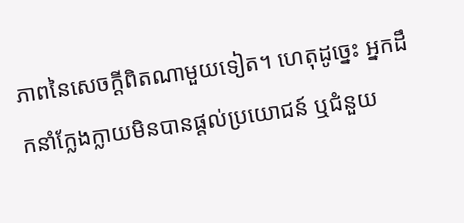ភាពនៃសេចក្ដីពិតណាមួយទៀត។ ហេតុដូច្នេះ អ្នកដឹកនាំក្លែងក្លាយមិនបានផ្ដល់ប្រយោជន៍ ឬជំនួយ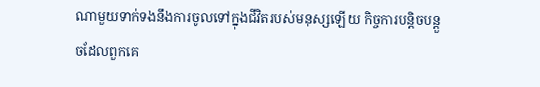ណាមួយទាក់ទងនឹងការចូលទៅក្នុងជីវិតរបស់មនុស្សឡើយ កិច្ចការបន្តិចបន្តួចដែលពួកគេ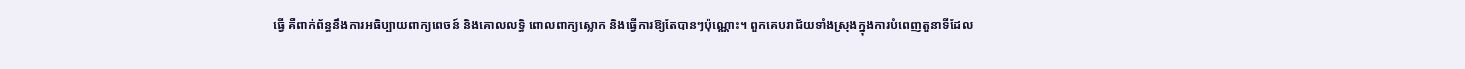ធ្វើ គឺពាក់ព័ន្ធនឹងការអធិប្បាយពាក្យពេចន៍ និងគោលលទ្ធិ ពោលពាក្យស្លោក និងធ្វើការឱ្យតែបានៗប៉ុណ្ណោះ។ ពួកគេបរាជ័យទាំងស្រុងក្នុងការបំពេញតួនាទីដែល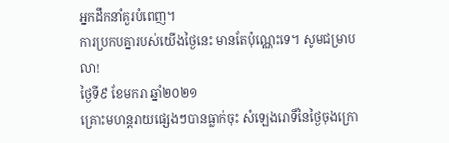អ្នកដឹកនាំគួរបំពេញ។
ការប្រកបគ្នារបស់យើងថ្ងៃនេះ មានតែប៉ុណ្ណេះទេ។ សូមជម្រាបលា!
ថ្ងៃទី៩ ខែមករា ឆ្នាំ២០២១
គ្រោះមហន្តរាយផ្សេងៗបានធ្លាក់ចុះ សំឡេងរោទិ៍នៃថ្ងៃចុងក្រោ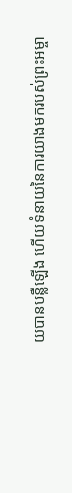យបានបន្លឺឡើង ហើយទំនាយនៃការយាងមករបស់ព្រះអម្ចា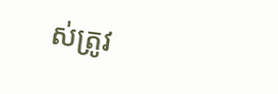ស់ត្រូវ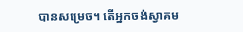បានសម្រេច។ តើអ្នកចង់ស្វាគម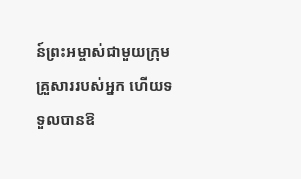ន៍ព្រះអម្ចាស់ជាមួយក្រុមគ្រួសាររបស់អ្នក ហើយទទួលបានឱ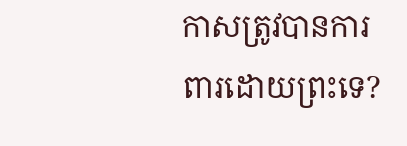កាសត្រូវបានការពារដោយព្រះទេ?